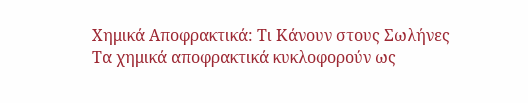Χημικά Αποφρακτικά: Τι Κάνουν στους Σωλήνες
Τα χημικά αποφρακτικά κυκλοφορούν ως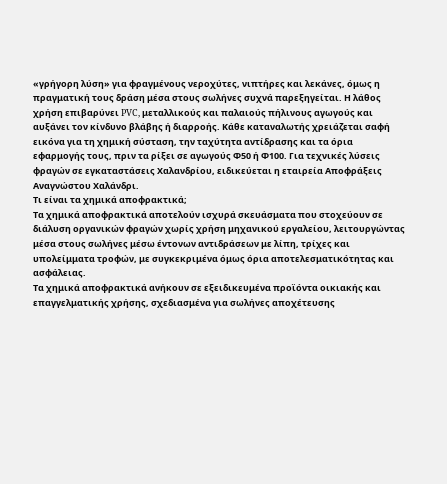«γρήγορη λύση» για φραγμένους νεροχύτες, νιπτήρες και λεκάνες, όμως η πραγματική τους δράση μέσα στους σωλήνες συχνά παρεξηγείται. Η λάθος χρήση επιβαρύνει PVC, μεταλλικούς και παλαιούς πήλινους αγωγούς και αυξάνει τον κίνδυνο βλάβης ή διαρροής. Κάθε καταναλωτής χρειάζεται σαφή εικόνα για τη χημική σύσταση, την ταχύτητα αντίδρασης και τα όρια εφαρμογής τους, πριν τα ρίξει σε αγωγούς Φ50 ή Φ100. Για τεχνικές λύσεις φραγών σε εγκαταστάσεις Χαλανδρίου, ειδικεύεται η εταιρεία Αποφράξεις Αναγνώστου Χαλάνδρι.
Τι είναι τα χημικά αποφρακτικά;
Τα χημικά αποφρακτικά αποτελούν ισχυρά σκευάσματα που στοχεύουν σε διάλυση οργανικών φραγών χωρίς χρήση μηχανικού εργαλείου, λειτουργώντας μέσα στους σωλήνες μέσω έντονων αντιδράσεων με λίπη, τρίχες και υπολείμματα τροφών, με συγκεκριμένα όμως όρια αποτελεσματικότητας και ασφάλειας.
Τα χημικά αποφρακτικά ανήκουν σε εξειδικευμένα προϊόντα οικιακής και επαγγελματικής χρήσης, σχεδιασμένα για σωλήνες αποχέτευσης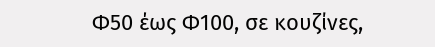Φ50 έως Φ100, σε κουζίνες,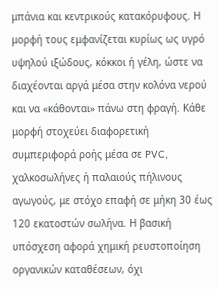μπάνια και κεντρικούς κατακόρυφους. Η μορφή τους εμφανίζεται κυρίως ως υγρό υψηλού ιξώδους, κόκκοι ή γέλη, ώστε να διαχέονται αργά μέσα στην κολόνα νερού και να «κάθονται» πάνω στη φραγή. Κάθε μορφή στοχεύει διαφορετική συμπεριφορά ροής μέσα σε PVC, χαλκοσωλήνες ή παλαιούς πήλινους αγωγούς, με στόχο επαφή σε μήκη 30 έως 120 εκατοστών σωλήνα. Η βασική υπόσχεση αφορά χημική ρευστοποίηση οργανικών καταθέσεων, όχι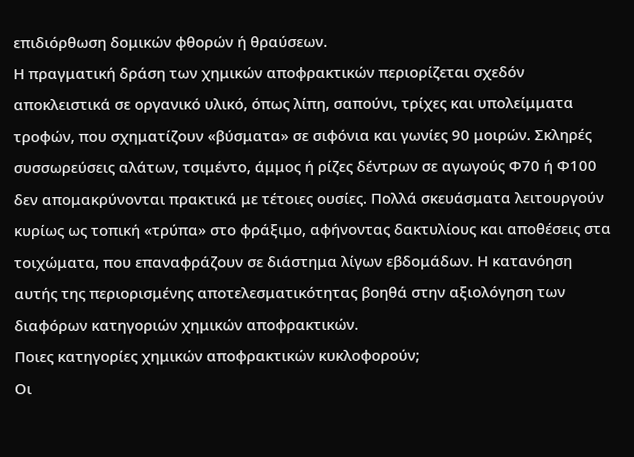επιδιόρθωση δομικών φθορών ή θραύσεων.
Η πραγματική δράση των χημικών αποφρακτικών περιορίζεται σχεδόν αποκλειστικά σε οργανικό υλικό, όπως λίπη, σαπούνι, τρίχες και υπολείμματα τροφών, που σχηματίζουν «βύσματα» σε σιφόνια και γωνίες 90 μοιρών. Σκληρές συσσωρεύσεις αλάτων, τσιμέντο, άμμος ή ρίζες δέντρων σε αγωγούς Φ70 ή Φ100 δεν απομακρύνονται πρακτικά με τέτοιες ουσίες. Πολλά σκευάσματα λειτουργούν κυρίως ως τοπική «τρύπα» στο φράξιμο, αφήνοντας δακτυλίους και αποθέσεις στα τοιχώματα, που επαναφράζουν σε διάστημα λίγων εβδομάδων. Η κατανόηση αυτής της περιορισμένης αποτελεσματικότητας βοηθά στην αξιολόγηση των διαφόρων κατηγοριών χημικών αποφρακτικών.
Ποιες κατηγορίες χημικών αποφρακτικών κυκλοφορούν;
Οι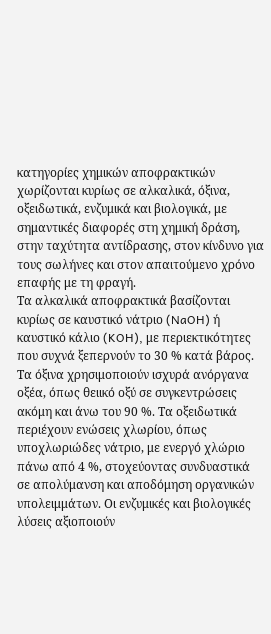κατηγορίες χημικών αποφρακτικών χωρίζονται κυρίως σε αλκαλικά, όξινα, οξειδωτικά, ενζυμικά και βιολογικά, με σημαντικές διαφορές στη χημική δράση, στην ταχύτητα αντίδρασης, στον κίνδυνο για τους σωλήνες και στον απαιτούμενο χρόνο επαφής με τη φραγή.
Τα αλκαλικά αποφρακτικά βασίζονται κυρίως σε καυστικό νάτριο (NaOH) ή καυστικό κάλιο (KOH), με περιεκτικότητες που συχνά ξεπερνούν το 30 % κατά βάρος. Τα όξινα χρησιμοποιούν ισχυρά ανόργανα οξέα, όπως θειικό οξύ σε συγκεντρώσεις ακόμη και άνω του 90 %. Τα οξειδωτικά περιέχουν ενώσεις χλωρίου, όπως υποχλωριώδες νάτριο, με ενεργό χλώριο πάνω από 4 %, στοχεύοντας συνδυαστικά σε απολύμανση και αποδόμηση οργανικών υπολειμμάτων. Οι ενζυμικές και βιολογικές λύσεις αξιοποιούν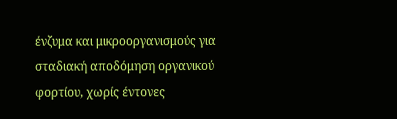ένζυμα και μικροοργανισμούς για σταδιακή αποδόμηση οργανικού φορτίου, χωρίς έντονες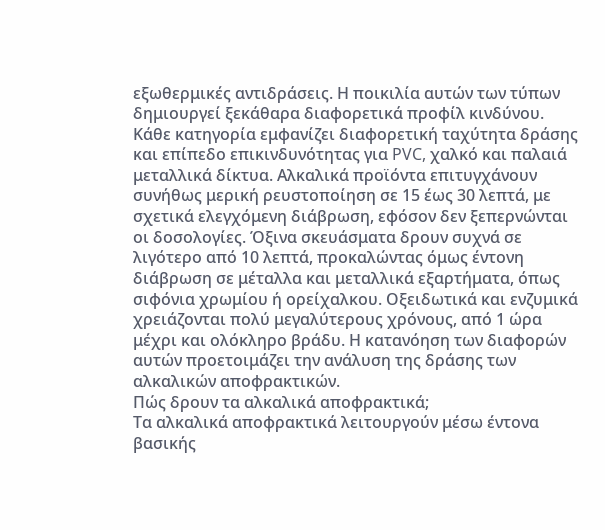εξωθερμικές αντιδράσεις. Η ποικιλία αυτών των τύπων δημιουργεί ξεκάθαρα διαφορετικά προφίλ κινδύνου.
Κάθε κατηγορία εμφανίζει διαφορετική ταχύτητα δράσης και επίπεδο επικινδυνότητας για PVC, χαλκό και παλαιά μεταλλικά δίκτυα. Αλκαλικά προϊόντα επιτυγχάνουν συνήθως μερική ρευστοποίηση σε 15 έως 30 λεπτά, με σχετικά ελεγχόμενη διάβρωση, εφόσον δεν ξεπερνώνται οι δοσολογίες. Όξινα σκευάσματα δρουν συχνά σε λιγότερο από 10 λεπτά, προκαλώντας όμως έντονη διάβρωση σε μέταλλα και μεταλλικά εξαρτήματα, όπως σιφόνια χρωμίου ή ορείχαλκου. Οξειδωτικά και ενζυμικά χρειάζονται πολύ μεγαλύτερους χρόνους, από 1 ώρα μέχρι και ολόκληρο βράδυ. Η κατανόηση των διαφορών αυτών προετοιμάζει την ανάλυση της δράσης των αλκαλικών αποφρακτικών.
Πώς δρουν τα αλκαλικά αποφρακτικά;
Τα αλκαλικά αποφρακτικά λειτουργούν μέσω έντονα βασικής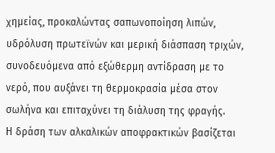χημείας, προκαλώντας σαπωνοποίηση λιπών, υδρόλυση πρωτεϊνών και μερική διάσπαση τριχών, συνοδευόμενα από εξώθερμη αντίδραση με το νερό, που αυξάνει τη θερμοκρασία μέσα στον σωλήνα και επιταχύνει τη διάλυση της φραγής.
Η δράση των αλκαλικών αποφρακτικών βασίζεται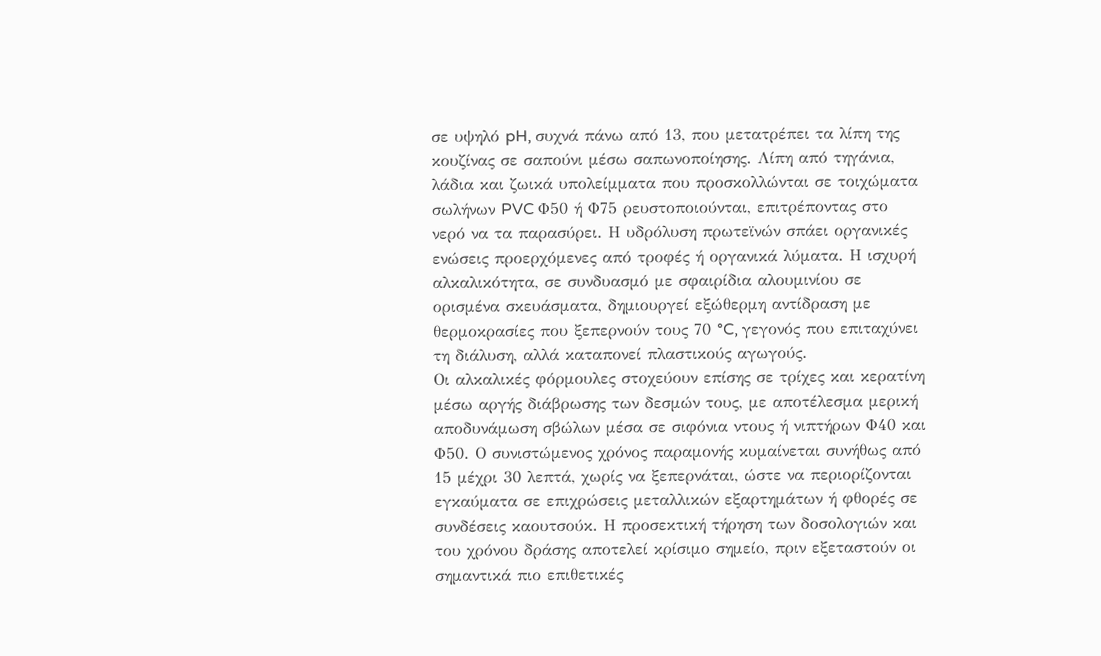σε υψηλό pH, συχνά πάνω από 13, που μετατρέπει τα λίπη της κουζίνας σε σαπούνι μέσω σαπωνοποίησης. Λίπη από τηγάνια, λάδια και ζωικά υπολείμματα που προσκολλώνται σε τοιχώματα σωλήνων PVC Φ50 ή Φ75 ρευστοποιούνται, επιτρέποντας στο νερό να τα παρασύρει. Η υδρόλυση πρωτεϊνών σπάει οργανικές ενώσεις προερχόμενες από τροφές ή οργανικά λύματα. Η ισχυρή αλκαλικότητα, σε συνδυασμό με σφαιρίδια αλουμινίου σε ορισμένα σκευάσματα, δημιουργεί εξώθερμη αντίδραση με θερμοκρασίες που ξεπερνούν τους 70 °C, γεγονός που επιταχύνει τη διάλυση, αλλά καταπονεί πλαστικούς αγωγούς.
Οι αλκαλικές φόρμουλες στοχεύουν επίσης σε τρίχες και κερατίνη μέσω αργής διάβρωσης των δεσμών τους, με αποτέλεσμα μερική αποδυνάμωση σβώλων μέσα σε σιφόνια ντους ή νιπτήρων Φ40 και Φ50. Ο συνιστώμενος χρόνος παραμονής κυμαίνεται συνήθως από 15 μέχρι 30 λεπτά, χωρίς να ξεπερνάται, ώστε να περιορίζονται εγκαύματα σε επιχρώσεις μεταλλικών εξαρτημάτων ή φθορές σε συνδέσεις καουτσούκ. Η προσεκτική τήρηση των δοσολογιών και του χρόνου δράσης αποτελεί κρίσιμο σημείο, πριν εξεταστούν οι σημαντικά πιο επιθετικές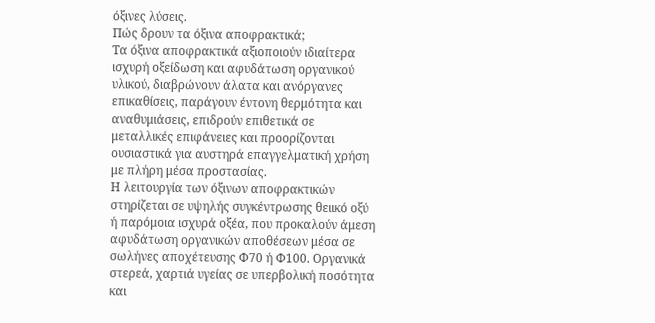όξινες λύσεις.
Πώς δρουν τα όξινα αποφρακτικά;
Τα όξινα αποφρακτικά αξιοποιούν ιδιαίτερα ισχυρή οξείδωση και αφυδάτωση οργανικού υλικού, διαβρώνουν άλατα και ανόργανες επικαθίσεις, παράγουν έντονη θερμότητα και αναθυμιάσεις, επιδρούν επιθετικά σε μεταλλικές επιφάνειες και προορίζονται ουσιαστικά για αυστηρά επαγγελματική χρήση με πλήρη μέσα προστασίας.
Η λειτουργία των όξινων αποφρακτικών στηρίζεται σε υψηλής συγκέντρωσης θειικό οξύ ή παρόμοια ισχυρά οξέα, που προκαλούν άμεση αφυδάτωση οργανικών αποθέσεων μέσα σε σωλήνες αποχέτευσης Φ70 ή Φ100. Οργανικά στερεά, χαρτιά υγείας σε υπερβολική ποσότητα και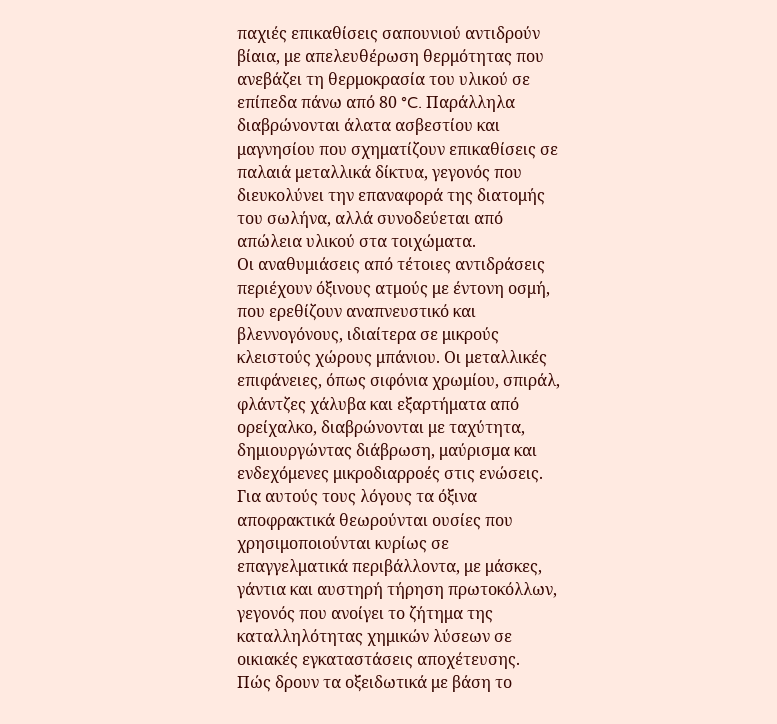παχιές επικαθίσεις σαπουνιού αντιδρούν βίαια, με απελευθέρωση θερμότητας που ανεβάζει τη θερμοκρασία του υλικού σε επίπεδα πάνω από 80 °C. Παράλληλα διαβρώνονται άλατα ασβεστίου και μαγνησίου που σχηματίζουν επικαθίσεις σε παλαιά μεταλλικά δίκτυα, γεγονός που διευκολύνει την επαναφορά της διατομής του σωλήνα, αλλά συνοδεύεται από απώλεια υλικού στα τοιχώματα.
Οι αναθυμιάσεις από τέτοιες αντιδράσεις περιέχουν όξινους ατμούς με έντονη οσμή, που ερεθίζουν αναπνευστικό και βλεννογόνους, ιδιαίτερα σε μικρούς κλειστούς χώρους μπάνιου. Οι μεταλλικές επιφάνειες, όπως σιφόνια χρωμίου, σπιράλ, φλάντζες χάλυβα και εξαρτήματα από ορείχαλκο, διαβρώνονται με ταχύτητα, δημιουργώντας διάβρωση, μαύρισμα και ενδεχόμενες μικροδιαρροές στις ενώσεις. Για αυτούς τους λόγους τα όξινα αποφρακτικά θεωρούνται ουσίες που χρησιμοποιούνται κυρίως σε επαγγελματικά περιβάλλοντα, με μάσκες, γάντια και αυστηρή τήρηση πρωτοκόλλων, γεγονός που ανοίγει το ζήτημα της καταλληλότητας χημικών λύσεων σε οικιακές εγκαταστάσεις αποχέτευσης.
Πώς δρουν τα οξειδωτικά με βάση το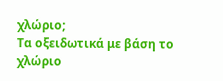χλώριο;
Τα οξειδωτικά με βάση το χλώριο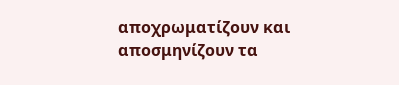αποχρωματίζουν και αποσμηνίζουν τα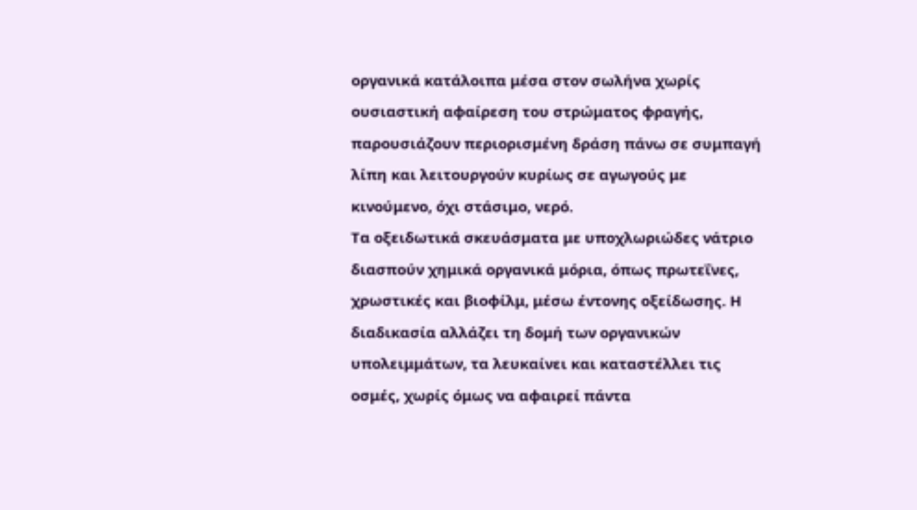οργανικά κατάλοιπα μέσα στον σωλήνα χωρίς ουσιαστική αφαίρεση του στρώματος φραγής, παρουσιάζουν περιορισμένη δράση πάνω σε συμπαγή λίπη και λειτουργούν κυρίως σε αγωγούς με κινούμενο, όχι στάσιμο, νερό.
Τα οξειδωτικά σκευάσματα με υποχλωριώδες νάτριο διασπούν χημικά οργανικά μόρια, όπως πρωτεΐνες, χρωστικές και βιοφίλμ, μέσω έντονης οξείδωσης. Η διαδικασία αλλάζει τη δομή των οργανικών υπολειμμάτων, τα λευκαίνει και καταστέλλει τις οσμές, χωρίς όμως να αφαιρεί πάντα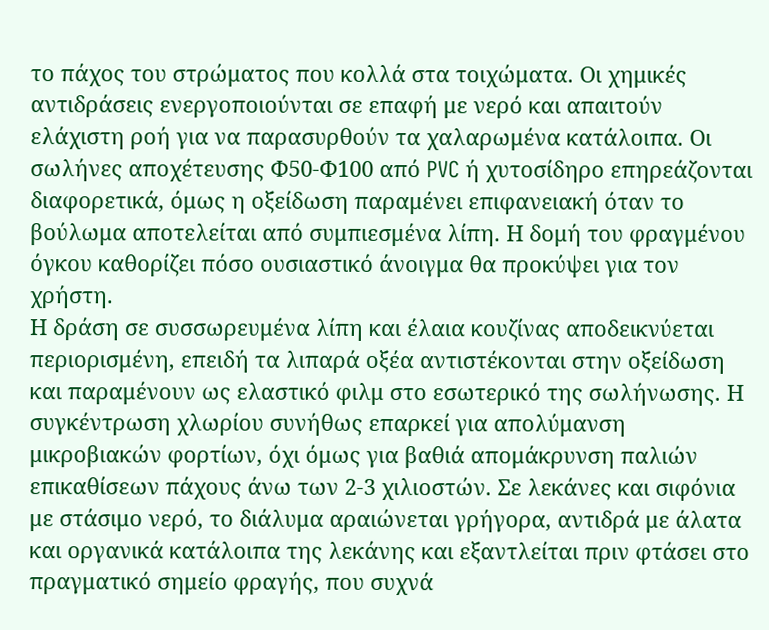το πάχος του στρώματος που κολλά στα τοιχώματα. Οι χημικές αντιδράσεις ενεργοποιούνται σε επαφή με νερό και απαιτούν ελάχιστη ροή για να παρασυρθούν τα χαλαρωμένα κατάλοιπα. Οι σωλήνες αποχέτευσης Φ50‑Φ100 από PVC ή χυτοσίδηρο επηρεάζονται διαφορετικά, όμως η οξείδωση παραμένει επιφανειακή όταν το βούλωμα αποτελείται από συμπιεσμένα λίπη. Η δομή του φραγμένου όγκου καθορίζει πόσο ουσιαστικό άνοιγμα θα προκύψει για τον χρήστη.
Η δράση σε συσσωρευμένα λίπη και έλαια κουζίνας αποδεικνύεται περιορισμένη, επειδή τα λιπαρά οξέα αντιστέκονται στην οξείδωση και παραμένουν ως ελαστικό φιλμ στο εσωτερικό της σωλήνωσης. Η συγκέντρωση χλωρίου συνήθως επαρκεί για απολύμανση μικροβιακών φορτίων, όχι όμως για βαθιά απομάκρυνση παλιών επικαθίσεων πάχους άνω των 2‑3 χιλιοστών. Σε λεκάνες και σιφόνια με στάσιμο νερό, το διάλυμα αραιώνεται γρήγορα, αντιδρά με άλατα και οργανικά κατάλοιπα της λεκάνης και εξαντλείται πριν φτάσει στο πραγματικό σημείο φραγής, που συχνά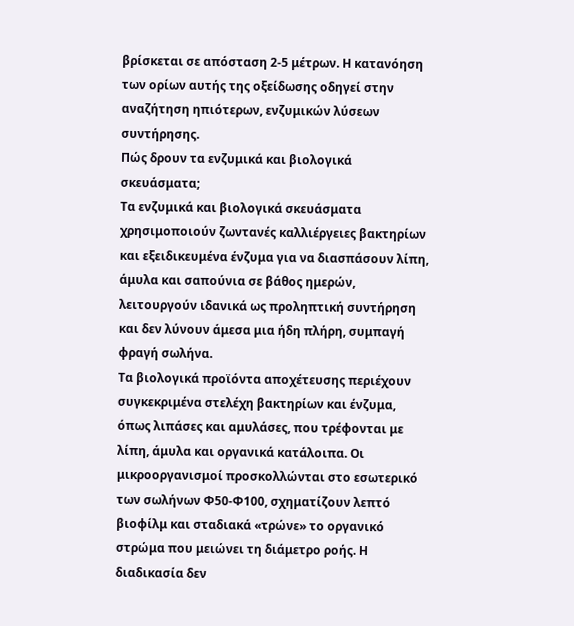βρίσκεται σε απόσταση 2‑5 μέτρων. Η κατανόηση των ορίων αυτής της οξείδωσης οδηγεί στην αναζήτηση ηπιότερων, ενζυμικών λύσεων συντήρησης.
Πώς δρουν τα ενζυμικά και βιολογικά σκευάσματα;
Τα ενζυμικά και βιολογικά σκευάσματα χρησιμοποιούν ζωντανές καλλιέργειες βακτηρίων και εξειδικευμένα ένζυμα για να διασπάσουν λίπη, άμυλα και σαπούνια σε βάθος ημερών, λειτουργούν ιδανικά ως προληπτική συντήρηση και δεν λύνουν άμεσα μια ήδη πλήρη, συμπαγή φραγή σωλήνα.
Τα βιολογικά προϊόντα αποχέτευσης περιέχουν συγκεκριμένα στελέχη βακτηρίων και ένζυμα, όπως λιπάσες και αμυλάσες, που τρέφονται με λίπη, άμυλα και οργανικά κατάλοιπα. Οι μικροοργανισμοί προσκολλώνται στο εσωτερικό των σωλήνων Φ50‑Φ100, σχηματίζουν λεπτό βιοφίλμ και σταδιακά «τρώνε» το οργανικό στρώμα που μειώνει τη διάμετρο ροής. Η διαδικασία δεν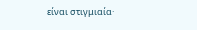είναι στιγμιαία·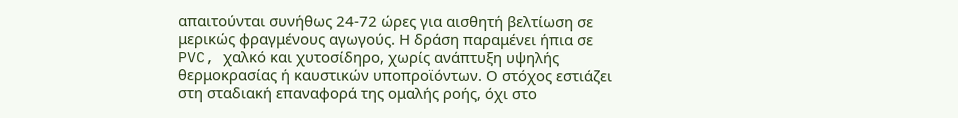απαιτούνται συνήθως 24‑72 ώρες για αισθητή βελτίωση σε μερικώς φραγμένους αγωγούς. Η δράση παραμένει ήπια σε PVC, χαλκό και χυτοσίδηρο, χωρίς ανάπτυξη υψηλής θερμοκρασίας ή καυστικών υποπροϊόντων. Ο στόχος εστιάζει στη σταδιακή επαναφορά της ομαλής ροής, όχι στο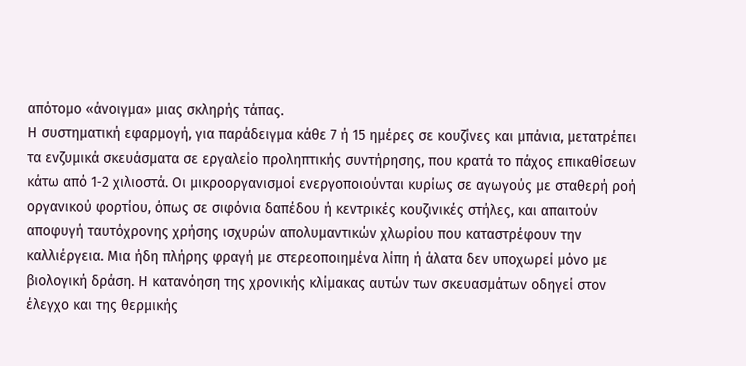απότομο «άνοιγμα» μιας σκληρής τάπας.
Η συστηματική εφαρμογή, για παράδειγμα κάθε 7 ή 15 ημέρες σε κουζίνες και μπάνια, μετατρέπει τα ενζυμικά σκευάσματα σε εργαλείο προληπτικής συντήρησης, που κρατά το πάχος επικαθίσεων κάτω από 1‑2 χιλιοστά. Οι μικροοργανισμοί ενεργοποιούνται κυρίως σε αγωγούς με σταθερή ροή οργανικού φορτίου, όπως σε σιφόνια δαπέδου ή κεντρικές κουζινικές στήλες, και απαιτούν αποφυγή ταυτόχρονης χρήσης ισχυρών απολυμαντικών χλωρίου που καταστρέφουν την καλλιέργεια. Μια ήδη πλήρης φραγή με στερεοποιημένα λίπη ή άλατα δεν υποχωρεί μόνο με βιολογική δράση. Η κατανόηση της χρονικής κλίμακας αυτών των σκευασμάτων οδηγεί στον έλεγχο και της θερμικής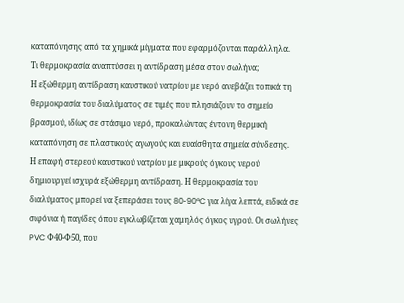καταπόνησης από τα χημικά μίγματα που εφαρμόζονται παράλληλα.
Τι θερμοκρασία αναπτύσσει η αντίδραση μέσα στον σωλήνα;
Η εξώθερμη αντίδραση καυστικού νατρίου με νερό ανεβάζει τοπικά τη θερμοκρασία του διαλύματος σε τιμές που πλησιάζουν το σημείο βρασμού, ιδίως σε στάσιμο νερό, προκαλώντας έντονη θερμική καταπόνηση σε πλαστικούς αγωγούς και ευαίσθητα σημεία σύνδεσης.
Η επαφή στερεού καυστικού νατρίου με μικρούς όγκους νερού δημιουργεί ισχυρά εξώθερμη αντίδραση. Η θερμοκρασία του διαλύματος μπορεί να ξεπεράσει τους 80‑90°C για λίγα λεπτά, ειδικά σε σιφόνια ή παγίδες όπου εγκλωβίζεται χαμηλός όγκος υγρού. Οι σωλήνες PVC Φ40‑Φ50, που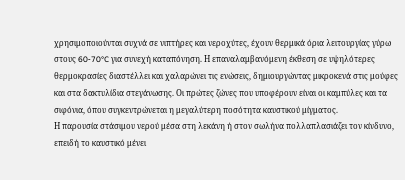χρησιμοποιούνται συχνά σε νιπτήρες και νεροχύτες, έχουν θερμικά όρια λειτουργίας γύρω στους 60‑70°C για συνεχή καταπόνηση. Η επαναλαμβανόμενη έκθεση σε υψηλότερες θερμοκρασίες διαστέλλει και χαλαρώνει τις ενώσεις, δημιουργώντας μικροκενά στις μούφες και στα δακτυλίδια στεγάνωσης. Οι πρώτες ζώνες που υποφέρουν είναι οι καμπύλες και τα σιφόνια, όπου συγκεντρώνεται η μεγαλύτερη ποσότητα καυστικού μίγματος.
Η παρουσία στάσιμου νερού μέσα στη λεκάνη ή στον σωλήνα πολλαπλασιάζει τον κίνδυνο, επειδή το καυστικό μένει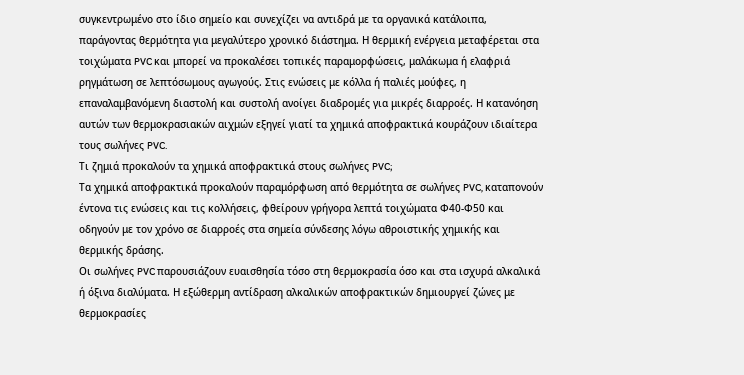συγκεντρωμένο στο ίδιο σημείο και συνεχίζει να αντιδρά με τα οργανικά κατάλοιπα, παράγοντας θερμότητα για μεγαλύτερο χρονικό διάστημα. Η θερμική ενέργεια μεταφέρεται στα τοιχώματα PVC και μπορεί να προκαλέσει τοπικές παραμορφώσεις, μαλάκωμα ή ελαφριά ρηγμάτωση σε λεπτόσωμους αγωγούς. Στις ενώσεις με κόλλα ή παλιές μούφες, η επαναλαμβανόμενη διαστολή και συστολή ανοίγει διαδρομές για μικρές διαρροές. Η κατανόηση αυτών των θερμοκρασιακών αιχμών εξηγεί γιατί τα χημικά αποφρακτικά κουράζουν ιδιαίτερα τους σωλήνες PVC.
Τι ζημιά προκαλούν τα χημικά αποφρακτικά στους σωλήνες PVC;
Τα χημικά αποφρακτικά προκαλούν παραμόρφωση από θερμότητα σε σωλήνες PVC, καταπονούν έντονα τις ενώσεις και τις κολλήσεις, φθείρουν γρήγορα λεπτά τοιχώματα Φ40‑Φ50 και οδηγούν με τον χρόνο σε διαρροές στα σημεία σύνδεσης λόγω αθροιστικής χημικής και θερμικής δράσης.
Οι σωλήνες PVC παρουσιάζουν ευαισθησία τόσο στη θερμοκρασία όσο και στα ισχυρά αλκαλικά ή όξινα διαλύματα. Η εξώθερμη αντίδραση αλκαλικών αποφρακτικών δημιουργεί ζώνες με θερμοκρασίες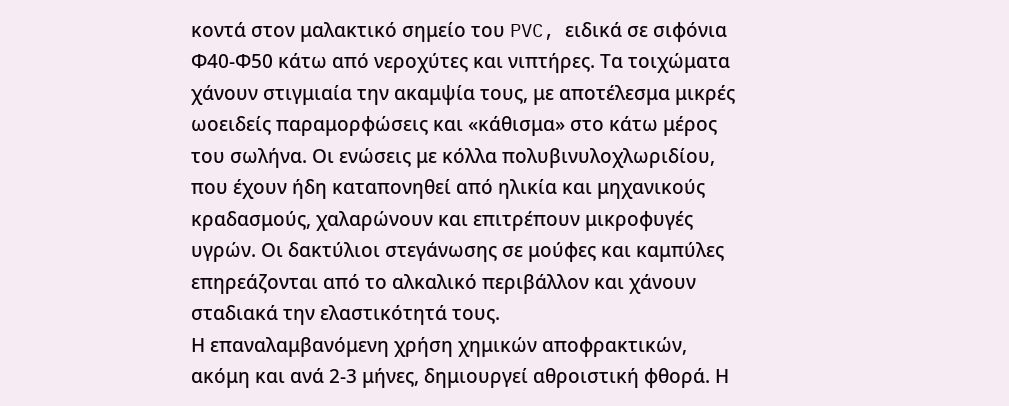κοντά στον μαλακτικό σημείο του PVC, ειδικά σε σιφόνια Φ40‑Φ50 κάτω από νεροχύτες και νιπτήρες. Τα τοιχώματα χάνουν στιγμιαία την ακαμψία τους, με αποτέλεσμα μικρές ωοειδείς παραμορφώσεις και «κάθισμα» στο κάτω μέρος του σωλήνα. Οι ενώσεις με κόλλα πολυβινυλοχλωριδίου, που έχουν ήδη καταπονηθεί από ηλικία και μηχανικούς κραδασμούς, χαλαρώνουν και επιτρέπουν μικροφυγές υγρών. Οι δακτύλιοι στεγάνωσης σε μούφες και καμπύλες επηρεάζονται από το αλκαλικό περιβάλλον και χάνουν σταδιακά την ελαστικότητά τους.
Η επαναλαμβανόμενη χρήση χημικών αποφρακτικών, ακόμη και ανά 2‑3 μήνες, δημιουργεί αθροιστική φθορά. Η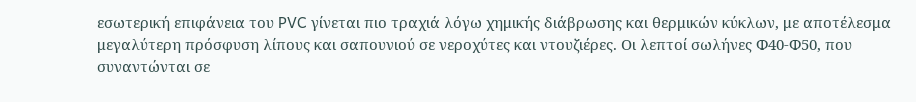εσωτερική επιφάνεια του PVC γίνεται πιο τραχιά λόγω χημικής διάβρωσης και θερμικών κύκλων, με αποτέλεσμα μεγαλύτερη πρόσφυση λίπους και σαπουνιού σε νεροχύτες και ντουζιέρες. Οι λεπτοί σωλήνες Φ40‑Φ50, που συναντώνται σε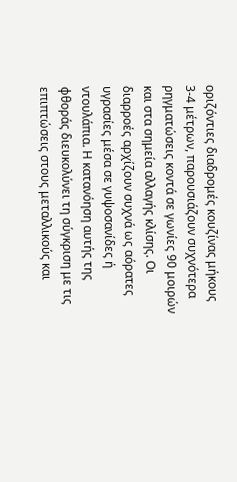οριζόντιες διαδρομές κουζίνας μήκους 3‑4 μέτρων, παρουσιάζουν συχνότερα ρηγματώσεις κοντά σε γωνίες 90 μοιρών και στα σημεία αλλαγής κλίσης. Οι διαρροές αρχίζουν συχνά ως αόρατες υγρασίες μέσα σε γυψοσανίδες ή ντουλάπια. Η κατανόηση αυτής της φθοράς διευκολύνει τη σύγκριση με τις επιπτώσεις στους μεταλλικούς και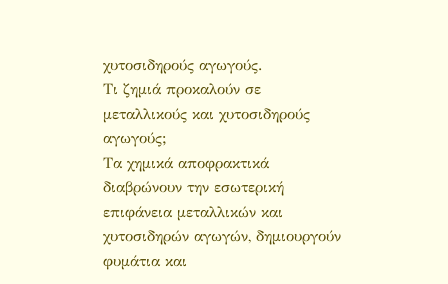χυτοσιδηρούς αγωγούς.
Τι ζημιά προκαλούν σε μεταλλικούς και χυτοσιδηρούς αγωγούς;
Τα χημικά αποφρακτικά διαβρώνουν την εσωτερική επιφάνεια μεταλλικών και χυτοσιδηρών αγωγών, δημιουργούν φυμάτια και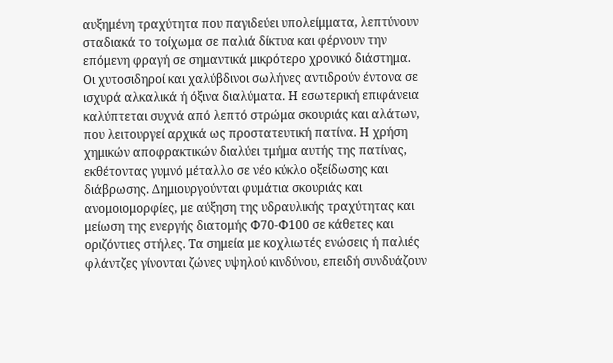αυξημένη τραχύτητα που παγιδεύει υπολείμματα, λεπτύνουν σταδιακά το τοίχωμα σε παλιά δίκτυα και φέρνουν την επόμενη φραγή σε σημαντικά μικρότερο χρονικό διάστημα.
Οι χυτοσιδηροί και χαλύβδινοι σωλήνες αντιδρούν έντονα σε ισχυρά αλκαλικά ή όξινα διαλύματα. Η εσωτερική επιφάνεια καλύπτεται συχνά από λεπτό στρώμα σκουριάς και αλάτων, που λειτουργεί αρχικά ως προστατευτική πατίνα. Η χρήση χημικών αποφρακτικών διαλύει τμήμα αυτής της πατίνας, εκθέτοντας γυμνό μέταλλο σε νέο κύκλο οξείδωσης και διάβρωσης. Δημιουργούνται φυμάτια σκουριάς και ανομοιομορφίες, με αύξηση της υδραυλικής τραχύτητας και μείωση της ενεργής διατομής Φ70‑Φ100 σε κάθετες και οριζόντιες στήλες. Τα σημεία με κοχλιωτές ενώσεις ή παλιές φλάντζες γίνονται ζώνες υψηλού κινδύνου, επειδή συνδυάζουν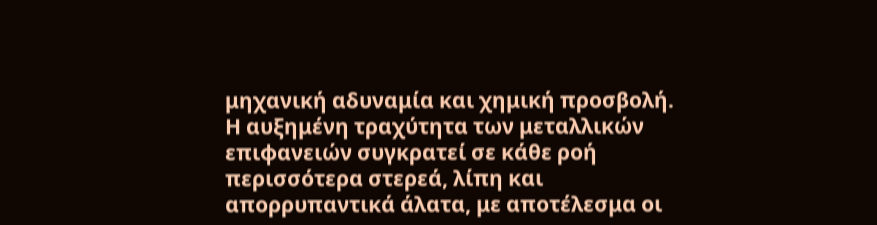μηχανική αδυναμία και χημική προσβολή.
Η αυξημένη τραχύτητα των μεταλλικών επιφανειών συγκρατεί σε κάθε ροή περισσότερα στερεά, λίπη και απορρυπαντικά άλατα, με αποτέλεσμα οι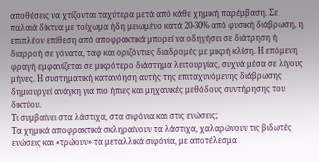αποθέσεις να χτίζονται ταχύτερα μετά από κάθε χημική παρέμβαση. Σε παλαιά δίκτυα με τοίχωμα ήδη μειωμένο κατά 20‑30% από φυσική διάβρωση, η επιπλέον επίθεση από αποφρακτικά μπορεί να οδηγήσει σε διάτρηση ή διαρροή σε γόνατα, ταφ και οριζόντιες διαδρομές με μικρή κλίση. Η επόμενη φραγή εμφανίζεται σε μικρότερο διάστημα λειτουργίας, συχνά μέσα σε λίγους μήνες. Η συστηματική κατανόηση αυτής της επιταχυνόμενης διάβρωσης δημιουργεί ανάγκη για πιο ήπιες και μηχανικές μεθόδους συντήρησης του δικτύου.
Τι συμβαίνει στα λάστιχα, στα σιφόνια και στις ενώσεις;
Τα χημικά αποφρακτικά σκληραίνουν τα λάστιχα, χαλαρώνουν τις βιδωτές ενώσεις και «τρώουν» τα μεταλλικά σιφόνια, με αποτέλεσμα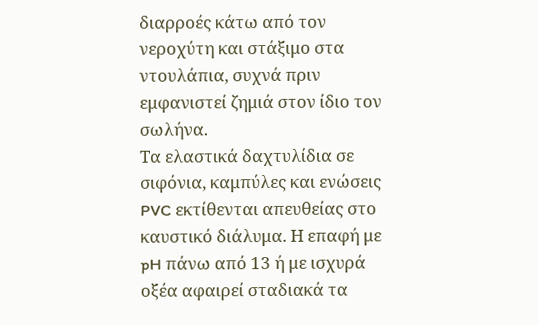διαρροές κάτω από τον νεροχύτη και στάξιμο στα ντουλάπια, συχνά πριν εμφανιστεί ζημιά στον ίδιο τον σωλήνα.
Τα ελαστικά δαχτυλίδια σε σιφόνια, καμπύλες και ενώσεις PVC εκτίθενται απευθείας στο καυστικό διάλυμα. Η επαφή με pH πάνω από 13 ή με ισχυρά οξέα αφαιρεί σταδιακά τα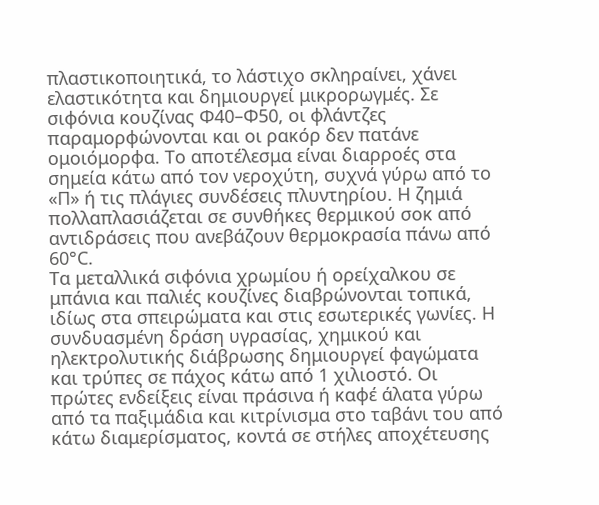πλαστικοποιητικά, το λάστιχο σκληραίνει, χάνει ελαστικότητα και δημιουργεί μικρορωγμές. Σε σιφόνια κουζίνας Φ40–Φ50, οι φλάντζες παραμορφώνονται και οι ρακόρ δεν πατάνε ομοιόμορφα. Το αποτέλεσμα είναι διαρροές στα σημεία κάτω από τον νεροχύτη, συχνά γύρω από το «Π» ή τις πλάγιες συνδέσεις πλυντηρίου. Η ζημιά πολλαπλασιάζεται σε συνθήκες θερμικού σοκ από αντιδράσεις που ανεβάζουν θερμοκρασία πάνω από 60°C.
Τα μεταλλικά σιφόνια χρωμίου ή ορείχαλκου σε μπάνια και παλιές κουζίνες διαβρώνονται τοπικά, ιδίως στα σπειρώματα και στις εσωτερικές γωνίες. Η συνδυασμένη δράση υγρασίας, χημικού και ηλεκτρολυτικής διάβρωσης δημιουργεί φαγώματα και τρύπες σε πάχος κάτω από 1 χιλιοστό. Οι πρώτες ενδείξεις είναι πράσινα ή καφέ άλατα γύρω από τα παξιμάδια και κιτρίνισμα στο ταβάνι του από κάτω διαμερίσματος, κοντά σε στήλες αποχέτευσης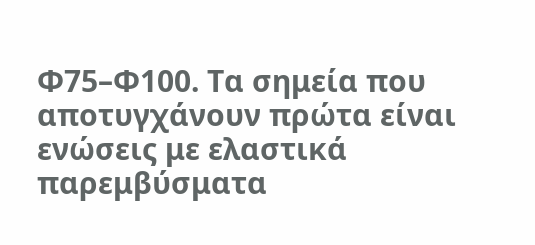Φ75–Φ100. Τα σημεία που αποτυγχάνουν πρώτα είναι ενώσεις με ελαστικά παρεμβύσματα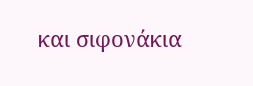και σιφονάκια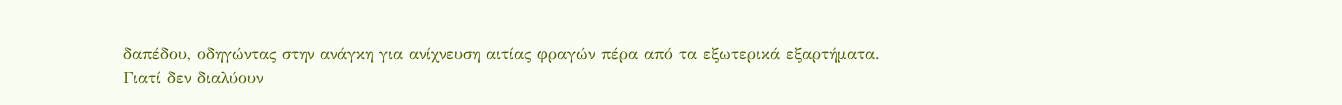δαπέδου, οδηγώντας στην ανάγκη για ανίχνευση αιτίας φραγών πέρα από τα εξωτερικά εξαρτήματα.
Γιατί δεν διαλύουν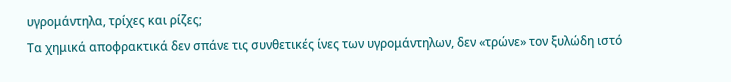υγρομάντηλα, τρίχες και ρίζες;
Τα χημικά αποφρακτικά δεν σπάνε τις συνθετικές ίνες των υγρομάντηλων, δεν «τρώνε» τον ξυλώδη ιστό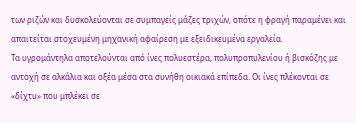των ριζών και δυσκολεύονται σε συμπαγείς μάζες τριχών, οπότε η φραγή παραμένει και απαιτείται στοχευμένη μηχανική αφαίρεση με εξειδικευμένα εργαλεία.
Τα υγρομάντηλα αποτελούνται από ίνες πολυεστέρα, πολυπροπυλενίου ή βισκόζης με αντοχή σε αλκάλια και οξέα μέσα στα συνήθη οικιακά επίπεδα. Οι ίνες πλέκονται σε «δίχτυ» που μπλέκει σε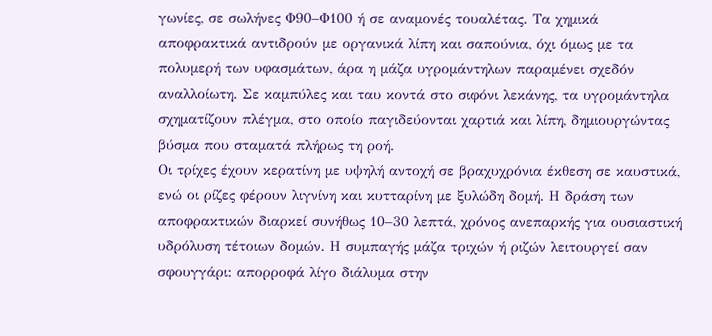γωνίες, σε σωλήνες Φ90–Φ100 ή σε αναμονές τουαλέτας. Τα χημικά αποφρακτικά αντιδρούν με οργανικά λίπη και σαπούνια, όχι όμως με τα πολυμερή των υφασμάτων, άρα η μάζα υγρομάντηλων παραμένει σχεδόν αναλλοίωτη. Σε καμπύλες και ταυ κοντά στο σιφόνι λεκάνης, τα υγρομάντηλα σχηματίζουν πλέγμα, στο οποίο παγιδεύονται χαρτιά και λίπη, δημιουργώντας βύσμα που σταματά πλήρως τη ροή.
Οι τρίχες έχουν κερατίνη με υψηλή αντοχή σε βραχυχρόνια έκθεση σε καυστικά, ενώ οι ρίζες φέρουν λιγνίνη και κυτταρίνη με ξυλώδη δομή. Η δράση των αποφρακτικών διαρκεί συνήθως 10–30 λεπτά, χρόνος ανεπαρκής για ουσιαστική υδρόλυση τέτοιων δομών. Η συμπαγής μάζα τριχών ή ριζών λειτουργεί σαν σφουγγάρι: απορροφά λίγο διάλυμα στην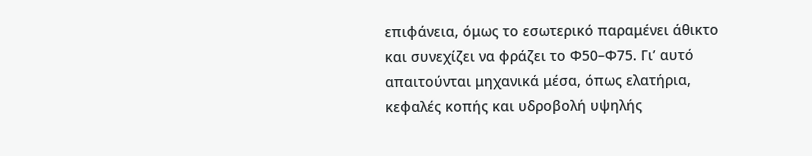επιφάνεια, όμως το εσωτερικό παραμένει άθικτο και συνεχίζει να φράζει το Φ50–Φ75. Γι’ αυτό απαιτούνται μηχανικά μέσα, όπως ελατήρια, κεφαλές κοπής και υδροβολή υψηλής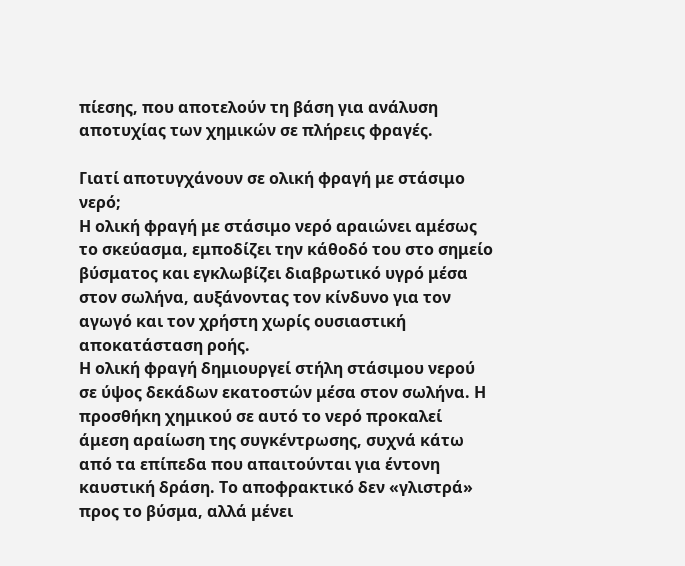πίεσης, που αποτελούν τη βάση για ανάλυση αποτυχίας των χημικών σε πλήρεις φραγές.

Γιατί αποτυγχάνουν σε ολική φραγή με στάσιμο νερό;
Η ολική φραγή με στάσιμο νερό αραιώνει αμέσως το σκεύασμα, εμποδίζει την κάθοδό του στο σημείο βύσματος και εγκλωβίζει διαβρωτικό υγρό μέσα στον σωλήνα, αυξάνοντας τον κίνδυνο για τον αγωγό και τον χρήστη χωρίς ουσιαστική αποκατάσταση ροής.
Η ολική φραγή δημιουργεί στήλη στάσιμου νερού σε ύψος δεκάδων εκατοστών μέσα στον σωλήνα. Η προσθήκη χημικού σε αυτό το νερό προκαλεί άμεση αραίωση της συγκέντρωσης, συχνά κάτω από τα επίπεδα που απαιτούνται για έντονη καυστική δράση. Το αποφρακτικό δεν «γλιστρά» προς το βύσμα, αλλά μένει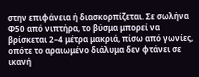στην επιφάνεια ή διασκορπίζεται. Σε σωλήνα Φ50 από νιπτήρα, το βύσμα μπορεί να βρίσκεται 2–4 μέτρα μακριά, πίσω από γωνίες, οπότε το αραιωμένο διάλυμα δεν φτάνει σε ικανή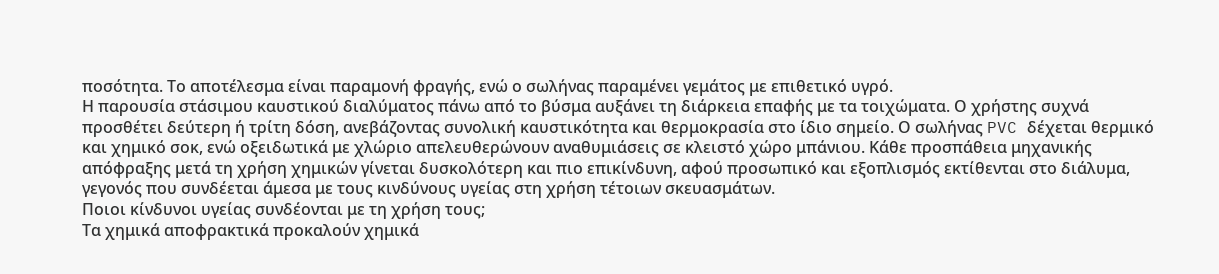ποσότητα. Το αποτέλεσμα είναι παραμονή φραγής, ενώ ο σωλήνας παραμένει γεμάτος με επιθετικό υγρό.
Η παρουσία στάσιμου καυστικού διαλύματος πάνω από το βύσμα αυξάνει τη διάρκεια επαφής με τα τοιχώματα. Ο χρήστης συχνά προσθέτει δεύτερη ή τρίτη δόση, ανεβάζοντας συνολική καυστικότητα και θερμοκρασία στο ίδιο σημείο. Ο σωλήνας PVC δέχεται θερμικό και χημικό σοκ, ενώ οξειδωτικά με χλώριο απελευθερώνουν αναθυμιάσεις σε κλειστό χώρο μπάνιου. Κάθε προσπάθεια μηχανικής απόφραξης μετά τη χρήση χημικών γίνεται δυσκολότερη και πιο επικίνδυνη, αφού προσωπικό και εξοπλισμός εκτίθενται στο διάλυμα, γεγονός που συνδέεται άμεσα με τους κινδύνους υγείας στη χρήση τέτοιων σκευασμάτων.
Ποιοι κίνδυνοι υγείας συνδέονται με τη χρήση τους;
Τα χημικά αποφρακτικά προκαλούν χημικά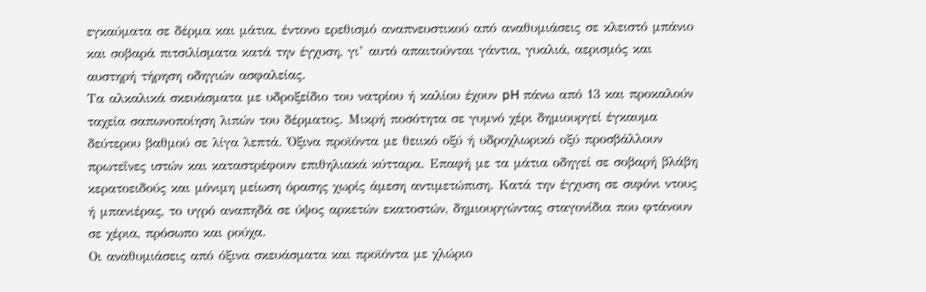εγκαύματα σε δέρμα και μάτια, έντονο ερεθισμό αναπνευστικού από αναθυμιάσεις σε κλειστό μπάνιο και σοβαρά πιτσιλίσματα κατά την έγχυση, γι’ αυτό απαιτούνται γάντια, γυαλιά, αερισμός και αυστηρή τήρηση οδηγιών ασφαλείας.
Τα αλκαλικά σκευάσματα με υδροξείδιο του νατρίου ή καλίου έχουν pH πάνω από 13 και προκαλούν ταχεία σαπωνοποίηση λιπών του δέρματος. Μικρή ποσότητα σε γυμνό χέρι δημιουργεί έγκαυμα δεύτερου βαθμού σε λίγα λεπτά. Όξινα προϊόντα με θειικό οξύ ή υδροχλωρικό οξύ προσβάλλουν πρωτεΐνες ιστών και καταστρέφουν επιθηλιακά κύτταρα. Επαφή με τα μάτια οδηγεί σε σοβαρή βλάβη κερατοειδούς και μόνιμη μείωση όρασης χωρίς άμεση αντιμετώπιση. Κατά την έγχυση σε σιφόνι ντους ή μπανιέρας, το υγρό αναπηδά σε ύψος αρκετών εκατοστών, δημιουργώντας σταγονίδια που φτάνουν σε χέρια, πρόσωπο και ρούχα.
Οι αναθυμιάσεις από όξινα σκευάσματα και προϊόντα με χλώριο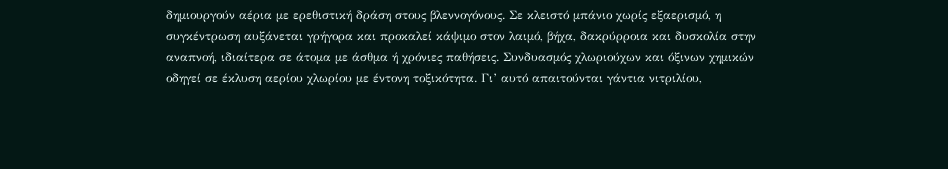δημιουργούν αέρια με ερεθιστική δράση στους βλεννογόνους. Σε κλειστό μπάνιο χωρίς εξαερισμό, η συγκέντρωση αυξάνεται γρήγορα και προκαλεί κάψιμο στον λαιμό, βήχα, δακρύρροια και δυσκολία στην αναπνοή, ιδιαίτερα σε άτομα με άσθμα ή χρόνιες παθήσεις. Συνδυασμός χλωριούχων και όξινων χημικών οδηγεί σε έκλυση αερίου χλωρίου με έντονη τοξικότητα. Γι’ αυτό απαιτούνται γάντια νιτριλίου,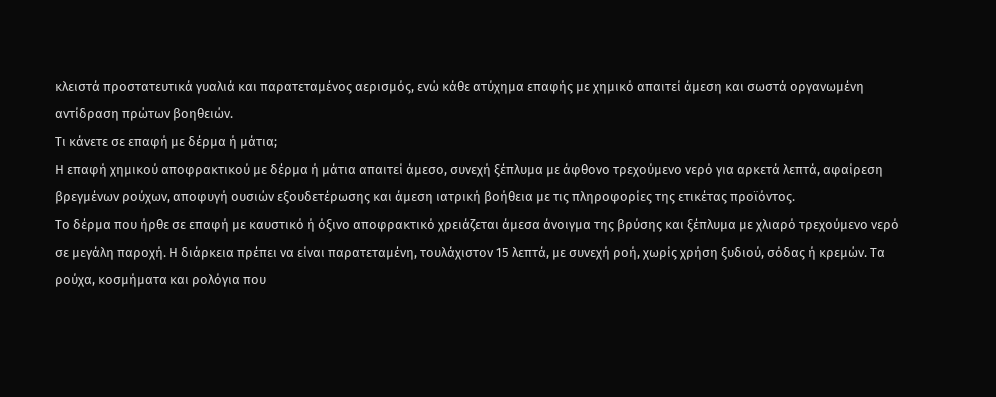κλειστά προστατευτικά γυαλιά και παρατεταμένος αερισμός, ενώ κάθε ατύχημα επαφής με χημικό απαιτεί άμεση και σωστά οργανωμένη αντίδραση πρώτων βοηθειών.
Τι κάνετε σε επαφή με δέρμα ή μάτια;
Η επαφή χημικού αποφρακτικού με δέρμα ή μάτια απαιτεί άμεσο, συνεχή ξέπλυμα με άφθονο τρεχούμενο νερό για αρκετά λεπτά, αφαίρεση βρεγμένων ρούχων, αποφυγή ουσιών εξουδετέρωσης και άμεση ιατρική βοήθεια με τις πληροφορίες της ετικέτας προϊόντος.
Το δέρμα που ήρθε σε επαφή με καυστικό ή όξινο αποφρακτικό χρειάζεται άμεσα άνοιγμα της βρύσης και ξέπλυμα με χλιαρό τρεχούμενο νερό σε μεγάλη παροχή. Η διάρκεια πρέπει να είναι παρατεταμένη, τουλάχιστον 15 λεπτά, με συνεχή ροή, χωρίς χρήση ξυδιού, σόδας ή κρεμών. Τα ρούχα, κοσμήματα και ρολόγια που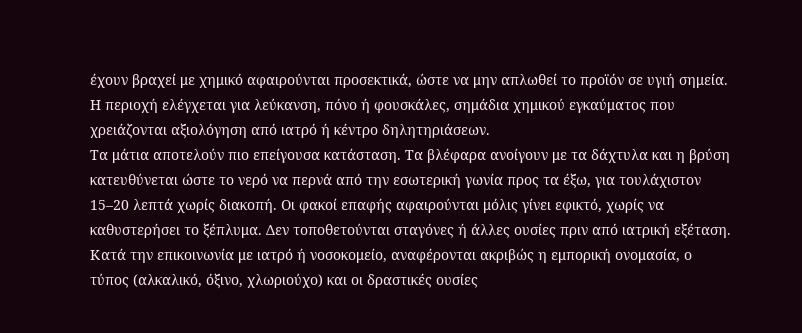έχουν βραχεί με χημικό αφαιρούνται προσεκτικά, ώστε να μην απλωθεί το προϊόν σε υγιή σημεία. Η περιοχή ελέγχεται για λεύκανση, πόνο ή φουσκάλες, σημάδια χημικού εγκαύματος που χρειάζονται αξιολόγηση από ιατρό ή κέντρο δηλητηριάσεων.
Τα μάτια αποτελούν πιο επείγουσα κατάσταση. Τα βλέφαρα ανοίγουν με τα δάχτυλα και η βρύση κατευθύνεται ώστε το νερό να περνά από την εσωτερική γωνία προς τα έξω, για τουλάχιστον 15–20 λεπτά χωρίς διακοπή. Οι φακοί επαφής αφαιρούνται μόλις γίνει εφικτό, χωρίς να καθυστερήσει το ξέπλυμα. Δεν τοποθετούνται σταγόνες ή άλλες ουσίες πριν από ιατρική εξέταση. Κατά την επικοινωνία με ιατρό ή νοσοκομείο, αναφέρονται ακριβώς η εμπορική ονομασία, ο τύπος (αλκαλικό, όξινο, χλωριούχο) και οι δραστικές ουσίες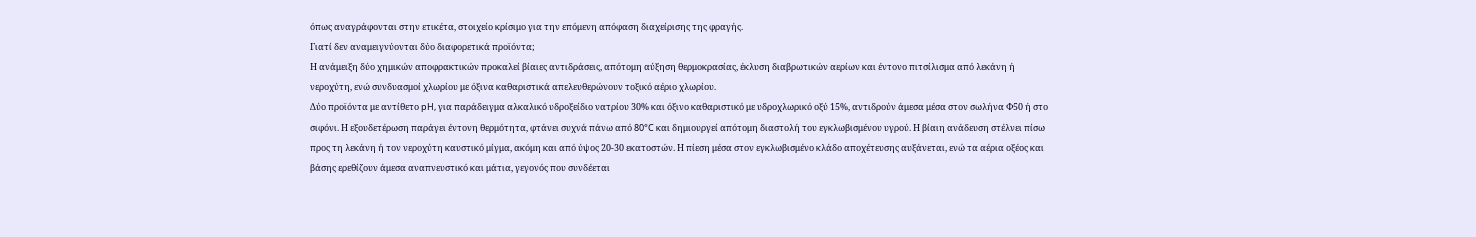όπως αναγράφονται στην ετικέτα, στοιχείο κρίσιμο για την επόμενη απόφαση διαχείρισης της φραγής.
Γιατί δεν αναμειγνύονται δύο διαφορετικά προϊόντα;
Η ανάμειξη δύο χημικών αποφρακτικών προκαλεί βίαιες αντιδράσεις, απότομη αύξηση θερμοκρασίας, έκλυση διαβρωτικών αερίων και έντονο πιτσίλισμα από λεκάνη ή νεροχύτη, ενώ συνδυασμοί χλωρίου με όξινα καθαριστικά απελευθερώνουν τοξικό αέριο χλωρίου.
Δύο προϊόντα με αντίθετο pH, για παράδειγμα αλκαλικό υδροξείδιο νατρίου 30% και όξινο καθαριστικό με υδροχλωρικό οξύ 15%, αντιδρούν άμεσα μέσα στον σωλήνα Φ50 ή στο σιφόνι. Η εξουδετέρωση παράγει έντονη θερμότητα, φτάνει συχνά πάνω από 80°C και δημιουργεί απότομη διαστολή του εγκλωβισμένου υγρού. Η βίαιη ανάδευση στέλνει πίσω προς τη λεκάνη ή τον νεροχύτη καυστικό μίγμα, ακόμη και από ύψος 20-30 εκατοστών. Η πίεση μέσα στον εγκλωβισμένο κλάδο αποχέτευσης αυξάνεται, ενώ τα αέρια οξέος και βάσης ερεθίζουν άμεσα αναπνευστικό και μάτια, γεγονός που συνδέεται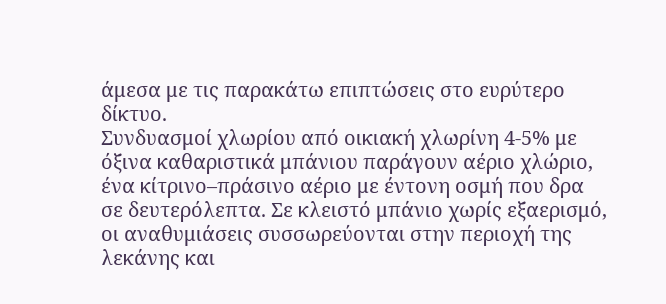άμεσα με τις παρακάτω επιπτώσεις στο ευρύτερο δίκτυο.
Συνδυασμοί χλωρίου από οικιακή χλωρίνη 4-5% με όξινα καθαριστικά μπάνιου παράγουν αέριο χλώριο, ένα κίτρινο–πράσινο αέριο με έντονη οσμή που δρα σε δευτερόλεπτα. Σε κλειστό μπάνιο χωρίς εξαερισμό, οι αναθυμιάσεις συσσωρεύονται στην περιοχή της λεκάνης και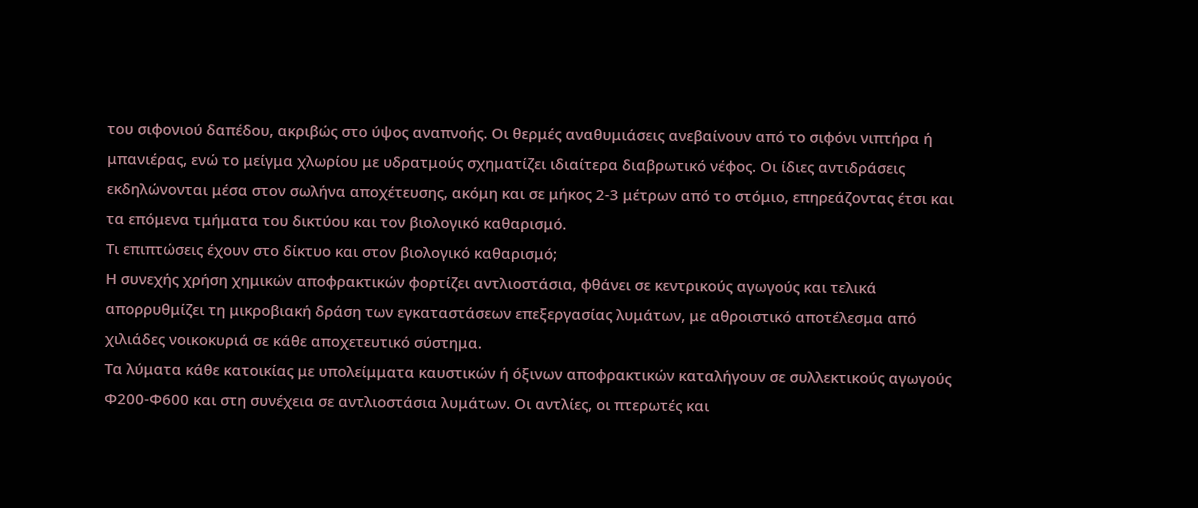του σιφονιού δαπέδου, ακριβώς στο ύψος αναπνοής. Οι θερμές αναθυμιάσεις ανεβαίνουν από το σιφόνι νιπτήρα ή μπανιέρας, ενώ το μείγμα χλωρίου με υδρατμούς σχηματίζει ιδιαίτερα διαβρωτικό νέφος. Οι ίδιες αντιδράσεις εκδηλώνονται μέσα στον σωλήνα αποχέτευσης, ακόμη και σε μήκος 2-3 μέτρων από το στόμιο, επηρεάζοντας έτσι και τα επόμενα τμήματα του δικτύου και τον βιολογικό καθαρισμό.
Τι επιπτώσεις έχουν στο δίκτυο και στον βιολογικό καθαρισμό;
Η συνεχής χρήση χημικών αποφρακτικών φορτίζει αντλιοστάσια, φθάνει σε κεντρικούς αγωγούς και τελικά απορρυθμίζει τη μικροβιακή δράση των εγκαταστάσεων επεξεργασίας λυμάτων, με αθροιστικό αποτέλεσμα από χιλιάδες νοικοκυριά σε κάθε αποχετευτικό σύστημα.
Τα λύματα κάθε κατοικίας με υπολείμματα καυστικών ή όξινων αποφρακτικών καταλήγουν σε συλλεκτικούς αγωγούς Φ200-Φ600 και στη συνέχεια σε αντλιοστάσια λυμάτων. Οι αντλίες, οι πτερωτές και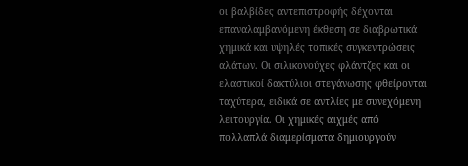οι βαλβίδες αντεπιστροφής δέχονται επαναλαμβανόμενη έκθεση σε διαβρωτικά χημικά και υψηλές τοπικές συγκεντρώσεις αλάτων. Οι σιλικονούχες φλάντζες και οι ελαστικοί δακτύλιοι στεγάνωσης φθείρονται ταχύτερα, ειδικά σε αντλίες με συνεχόμενη λειτουργία. Οι χημικές αιχμές από πολλαπλά διαμερίσματα δημιουργούν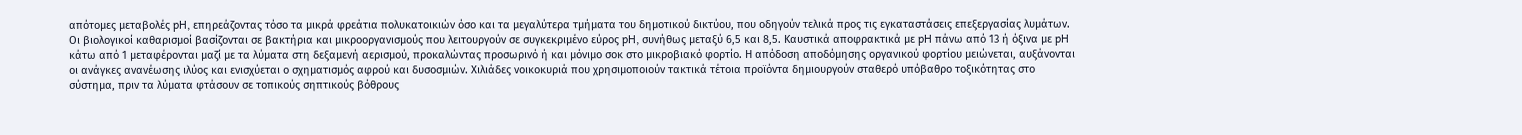απότομες μεταβολές pH, επηρεάζοντας τόσο τα μικρά φρεάτια πολυκατοικιών όσο και τα μεγαλύτερα τμήματα του δημοτικού δικτύου, που οδηγούν τελικά προς τις εγκαταστάσεις επεξεργασίας λυμάτων.
Οι βιολογικοί καθαρισμοί βασίζονται σε βακτήρια και μικροοργανισμούς που λειτουργούν σε συγκεκριμένο εύρος pH, συνήθως μεταξύ 6,5 και 8,5. Καυστικά αποφρακτικά με pH πάνω από 13 ή όξινα με pH κάτω από 1 μεταφέρονται μαζί με τα λύματα στη δεξαμενή αερισμού, προκαλώντας προσωρινό ή και μόνιμο σοκ στο μικροβιακό φορτίο. Η απόδοση αποδόμησης οργανικού φορτίου μειώνεται, αυξάνονται οι ανάγκες ανανέωσης ιλύος και ενισχύεται ο σχηματισμός αφρού και δυσοσμιών. Χιλιάδες νοικοκυριά που χρησιμοποιούν τακτικά τέτοια προϊόντα δημιουργούν σταθερό υπόβαθρο τοξικότητας στο σύστημα, πριν τα λύματα φτάσουν σε τοπικούς σηπτικούς βόθρους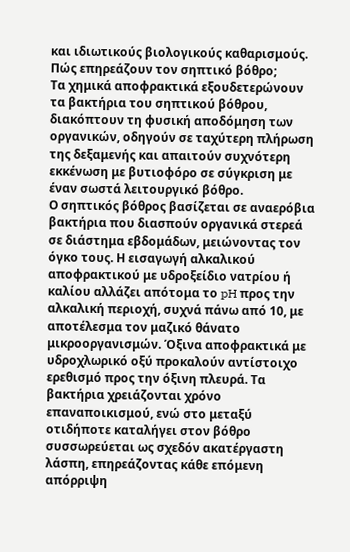και ιδιωτικούς βιολογικούς καθαρισμούς.
Πώς επηρεάζουν τον σηπτικό βόθρο;
Τα χημικά αποφρακτικά εξουδετερώνουν τα βακτήρια του σηπτικού βόθρου, διακόπτουν τη φυσική αποδόμηση των οργανικών, οδηγούν σε ταχύτερη πλήρωση της δεξαμενής και απαιτούν συχνότερη εκκένωση με βυτιοφόρο σε σύγκριση με έναν σωστά λειτουργικό βόθρο.
Ο σηπτικός βόθρος βασίζεται σε αναερόβια βακτήρια που διασπούν οργανικά στερεά σε διάστημα εβδομάδων, μειώνοντας τον όγκο τους. Η εισαγωγή αλκαλικού αποφρακτικού με υδροξείδιο νατρίου ή καλίου αλλάζει απότομα το pH προς την αλκαλική περιοχή, συχνά πάνω από 10, με αποτέλεσμα τον μαζικό θάνατο μικροοργανισμών. Όξινα αποφρακτικά με υδροχλωρικό οξύ προκαλούν αντίστοιχο ερεθισμό προς την όξινη πλευρά. Τα βακτήρια χρειάζονται χρόνο επαναποικισμού, ενώ στο μεταξύ οτιδήποτε καταλήγει στον βόθρο συσσωρεύεται ως σχεδόν ακατέργαστη λάσπη, επηρεάζοντας κάθε επόμενη απόρριψη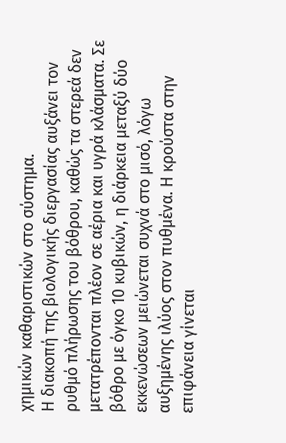χημικών καθαριστικών στο σύστημα.
Η διακοπή της βιολογικής διεργασίας αυξάνει τον ρυθμό πλήρωσης του βόθρου, καθώς τα στερεά δεν μετατρέπονται πλέον σε αέρια και υγρά κλάσματα. Σε βόθρο με όγκο 10 κυβικών, η διάρκεια μεταξύ δύο εκκενώσεων μειώνεται συχνά στο μισό, λόγω αυξημένης ιλύος στον πυθμένα. Η κρούστα στην επιφάνεια γίνεται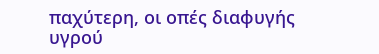παχύτερη, οι οπές διαφυγής υγρού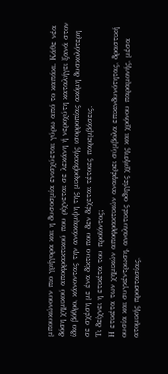μπουκώνουν πιο γρήγορα και η δυσοσμία ενισχύεται γύρω από το καπάκι. Κάθε νέα δόση χημικού αποφρακτικού που ρίχνεται σε λεκάνη ή νεροχύτη καταλήγει ξανά στον ίδιο βόθρο, κάνοντας την ανάκαμψη της μικροβιακής ισορροπίας ακόμη δυσκολότερη σε σχέση με ένα δίκτυο που δεν δέχεται τέτοιες παρεμβάσεις.
Τι δείχνει η ετικέτα του προϊόντος;
Η ετικέτα των χημικών αποφρακτικών αναφέρει σύμβολα επικινδυνότητας, δραστική ουσία και συγκέντρωση, αναλυτικές οδηγίες χρήσης και χρόνου παραμονής, μέσα ατομικής προστασίας,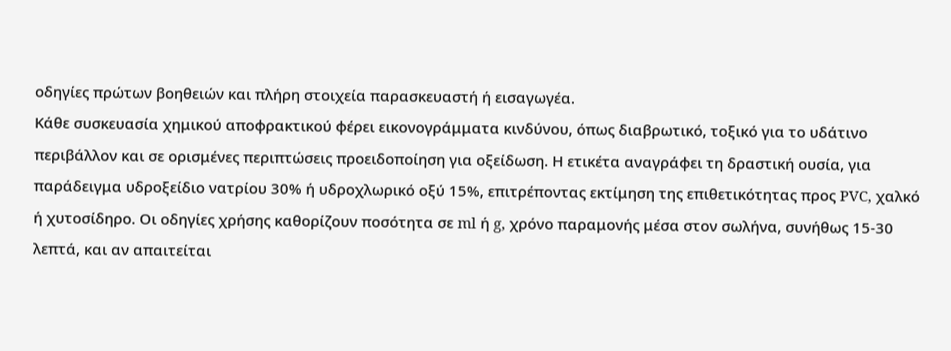οδηγίες πρώτων βοηθειών και πλήρη στοιχεία παρασκευαστή ή εισαγωγέα.
Κάθε συσκευασία χημικού αποφρακτικού φέρει εικονογράμματα κινδύνου, όπως διαβρωτικό, τοξικό για το υδάτινο περιβάλλον και σε ορισμένες περιπτώσεις προειδοποίηση για οξείδωση. Η ετικέτα αναγράφει τη δραστική ουσία, για παράδειγμα υδροξείδιο νατρίου 30% ή υδροχλωρικό οξύ 15%, επιτρέποντας εκτίμηση της επιθετικότητας προς PVC, χαλκό ή χυτοσίδηρο. Οι οδηγίες χρήσης καθορίζουν ποσότητα σε ml ή g, χρόνο παραμονής μέσα στον σωλήνα, συνήθως 15-30 λεπτά, και αν απαιτείται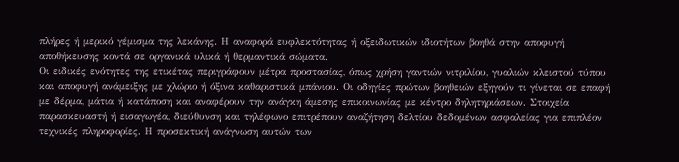πλήρες ή μερικό γέμισμα της λεκάνης. Η αναφορά ευφλεκτότητας ή οξειδωτικών ιδιοτήτων βοηθά στην αποφυγή αποθήκευσης κοντά σε οργανικά υλικά ή θερμαντικά σώματα.
Οι ειδικές ενότητες της ετικέτας περιγράφουν μέτρα προστασίας, όπως χρήση γαντιών νιτριλίου, γυαλιών κλειστού τύπου και αποφυγή ανάμειξης με χλώριο ή όξινα καθαριστικά μπάνιου. Οι οδηγίες πρώτων βοηθειών εξηγούν τι γίνεται σε επαφή με δέρμα, μάτια ή κατάποση και αναφέρουν την ανάγκη άμεσης επικοινωνίας με κέντρο δηλητηριάσεων. Στοιχεία παρασκευαστή ή εισαγωγέα, διεύθυνση και τηλέφωνο επιτρέπουν αναζήτηση δελτίου δεδομένων ασφαλείας για επιπλέον τεχνικές πληροφορίες. Η προσεκτική ανάγνωση αυτών των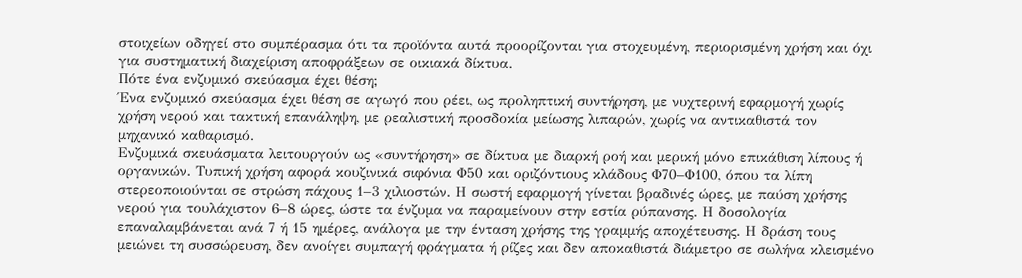στοιχείων οδηγεί στο συμπέρασμα ότι τα προϊόντα αυτά προορίζονται για στοχευμένη, περιορισμένη χρήση και όχι για συστηματική διαχείριση αποφράξεων σε οικιακά δίκτυα.
Πότε ένα ενζυμικό σκεύασμα έχει θέση;
Ένα ενζυμικό σκεύασμα έχει θέση σε αγωγό που ρέει, ως προληπτική συντήρηση, με νυχτερινή εφαρμογή χωρίς χρήση νερού και τακτική επανάληψη, με ρεαλιστική προσδοκία μείωσης λιπαρών, χωρίς να αντικαθιστά τον μηχανικό καθαρισμό.
Ενζυμικά σκευάσματα λειτουργούν ως «συντήρηση» σε δίκτυα με διαρκή ροή και μερική μόνο επικάθιση λίπους ή οργανικών. Τυπική χρήση αφορά κουζινικά σιφόνια Φ50 και οριζόντιους κλάδους Φ70–Φ100, όπου τα λίπη στερεοποιούνται σε στρώση πάχους 1–3 χιλιοστών. Η σωστή εφαρμογή γίνεται βραδινές ώρες, με παύση χρήσης νερού για τουλάχιστον 6–8 ώρες, ώστε τα ένζυμα να παραμείνουν στην εστία ρύπανσης. Η δοσολογία επαναλαμβάνεται ανά 7 ή 15 ημέρες, ανάλογα με την ένταση χρήσης της γραμμής αποχέτευσης. Η δράση τους μειώνει τη συσσώρευση, δεν ανοίγει συμπαγή φράγματα ή ρίζες και δεν αποκαθιστά διάμετρο σε σωλήνα κλεισμένο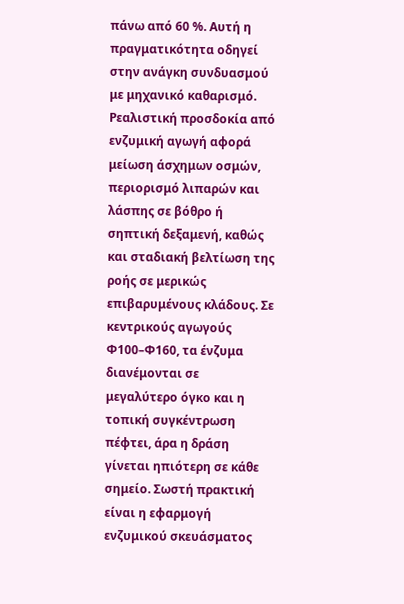πάνω από 60 %. Αυτή η πραγματικότητα οδηγεί στην ανάγκη συνδυασμού με μηχανικό καθαρισμό.
Ρεαλιστική προσδοκία από ενζυμική αγωγή αφορά μείωση άσχημων οσμών, περιορισμό λιπαρών και λάσπης σε βόθρο ή σηπτική δεξαμενή, καθώς και σταδιακή βελτίωση της ροής σε μερικώς επιβαρυμένους κλάδους. Σε κεντρικούς αγωγούς Φ100–Φ160, τα ένζυμα διανέμονται σε μεγαλύτερο όγκο και η τοπική συγκέντρωση πέφτει, άρα η δράση γίνεται ηπιότερη σε κάθε σημείο. Σωστή πρακτική είναι η εφαρμογή ενζυμικού σκευάσματος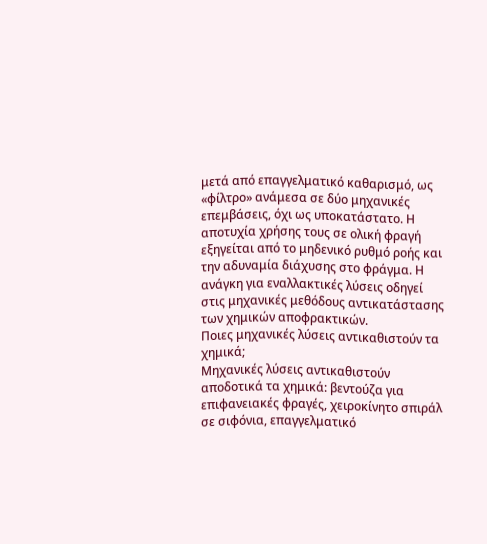μετά από επαγγελματικό καθαρισμό, ως «φίλτρο» ανάμεσα σε δύο μηχανικές επεμβάσεις, όχι ως υποκατάστατο. Η αποτυχία χρήσης τους σε ολική φραγή εξηγείται από το μηδενικό ρυθμό ροής και την αδυναμία διάχυσης στο φράγμα. Η ανάγκη για εναλλακτικές λύσεις οδηγεί στις μηχανικές μεθόδους αντικατάστασης των χημικών αποφρακτικών.
Ποιες μηχανικές λύσεις αντικαθιστούν τα χημικά;
Μηχανικές λύσεις αντικαθιστούν αποδοτικά τα χημικά: βεντούζα για επιφανειακές φραγές, χειροκίνητο σπιράλ σε σιφόνια, επαγγελματικό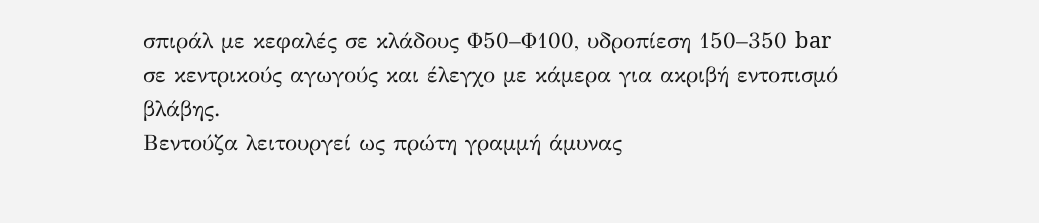σπιράλ με κεφαλές σε κλάδους Φ50–Φ100, υδροπίεση 150–350 bar σε κεντρικούς αγωγούς και έλεγχο με κάμερα για ακριβή εντοπισμό βλάβης.
Βεντούζα λειτουργεί ως πρώτη γραμμή άμυνας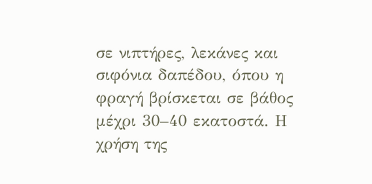σε νιπτήρες, λεκάνες και σιφόνια δαπέδου, όπου η φραγή βρίσκεται σε βάθος μέχρι 30–40 εκατοστά. Η χρήση της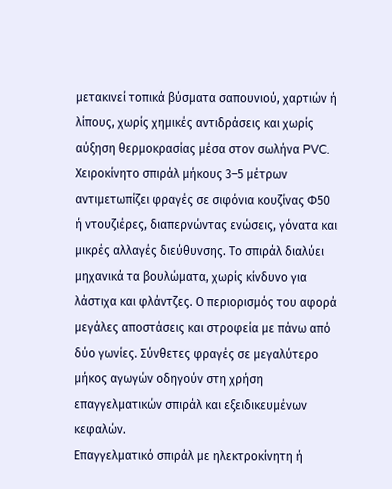μετακινεί τοπικά βύσματα σαπουνιού, χαρτιών ή λίπους, χωρίς χημικές αντιδράσεις και χωρίς αύξηση θερμοκρασίας μέσα στον σωλήνα PVC. Χειροκίνητο σπιράλ μήκους 3–5 μέτρων αντιμετωπίζει φραγές σε σιφόνια κουζίνας Φ50 ή ντουζιέρες, διαπερνώντας ενώσεις, γόνατα και μικρές αλλαγές διεύθυνσης. Το σπιράλ διαλύει μηχανικά τα βουλώματα, χωρίς κίνδυνο για λάστιχα και φλάντζες. Ο περιορισμός του αφορά μεγάλες αποστάσεις και στροφεία με πάνω από δύο γωνίες. Σύνθετες φραγές σε μεγαλύτερο μήκος αγωγών οδηγούν στη χρήση επαγγελματικών σπιράλ και εξειδικευμένων κεφαλών.
Επαγγελματικό σπιράλ με ηλεκτροκίνητη ή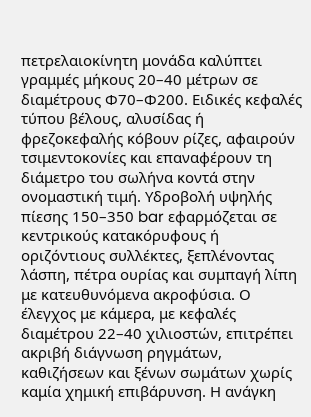πετρελαιοκίνητη μονάδα καλύπτει γραμμές μήκους 20–40 μέτρων σε διαμέτρους Φ70–Φ200. Ειδικές κεφαλές τύπου βέλους, αλυσίδας ή φρεζοκεφαλής κόβουν ρίζες, αφαιρούν τσιμεντοκονίες και επαναφέρουν τη διάμετρο του σωλήνα κοντά στην ονομαστική τιμή. Υδροβολή υψηλής πίεσης 150–350 bar εφαρμόζεται σε κεντρικούς κατακόρυφους ή οριζόντιους συλλέκτες, ξεπλένοντας λάσπη, πέτρα ουρίας και συμπαγή λίπη με κατευθυνόμενα ακροφύσια. Ο έλεγχος με κάμερα, με κεφαλές διαμέτρου 22–40 χιλιοστών, επιτρέπει ακριβή διάγνωση ρηγμάτων, καθιζήσεων και ξένων σωμάτων χωρίς καμία χημική επιβάρυνση. Η ανάγκη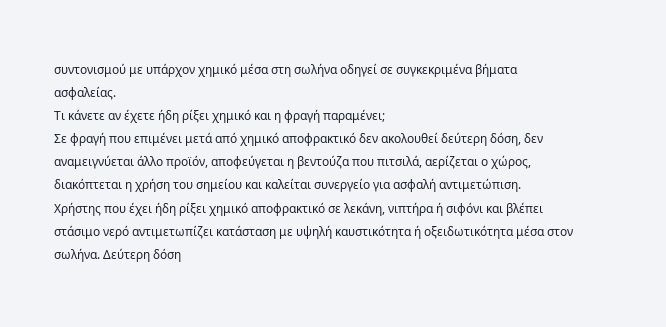συντονισμού με υπάρχον χημικό μέσα στη σωλήνα οδηγεί σε συγκεκριμένα βήματα ασφαλείας.
Τι κάνετε αν έχετε ήδη ρίξει χημικό και η φραγή παραμένει;
Σε φραγή που επιμένει μετά από χημικό αποφρακτικό δεν ακολουθεί δεύτερη δόση, δεν αναμειγνύεται άλλο προϊόν, αποφεύγεται η βεντούζα που πιτσιλά, αερίζεται ο χώρος, διακόπτεται η χρήση του σημείου και καλείται συνεργείο για ασφαλή αντιμετώπιση.
Χρήστης που έχει ήδη ρίξει χημικό αποφρακτικό σε λεκάνη, νιπτήρα ή σιφόνι και βλέπει στάσιμο νερό αντιμετωπίζει κατάσταση με υψηλή καυστικότητα ή οξειδωτικότητα μέσα στον σωλήνα. Δεύτερη δόση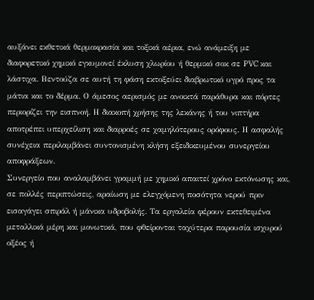αυξάνει εκθετικά θερμοκρασία και τοξικά αέρια, ενώ ανάμειξη με διαφορετικό χημικό εγκυμονεί έκλυση χλωρίου ή θερμικό σοκ σε PVC και λάστιχα. Βεντούζα σε αυτή τη φάση εκτοξεύει διαβρωτικό υγρό προς τα μάτια και το δέρμα. Ο άμεσος αερισμός με ανοικτά παράθυρα και πόρτες περιορίζει την εισπνοή. Η διακοπή χρήσης της λεκάνης ή του νιπτήρα αποτρέπει υπερχείλιση και διαρροές σε χαμηλότερους ορόφους. Η ασφαλής συνέχεια περιλαμβάνει συντονισμένη κλήση εξειδικευμένου συνεργείου αποφράξεων.
Συνεργείο που αναλαμβάνει γραμμή με χημικό απαιτεί χρόνο εκτόνωσης και, σε πολλές περιπτώσεις, αραίωση με ελεγχόμενη ποσότητα νερού πριν εισαγάγει σπιράλ ή μάνικα υδροβολής. Τα εργαλεία φέρουν εκτεθειμένα μεταλλικά μέρη και μονωτικά, που φθείρονται ταχύτερα παρουσία ισχυρού οξέος ή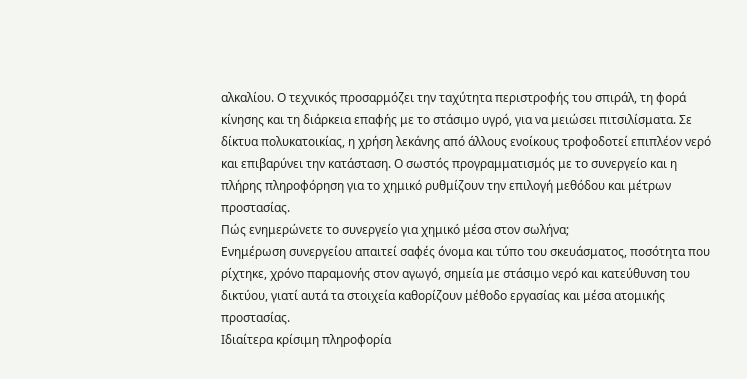αλκαλίου. Ο τεχνικός προσαρμόζει την ταχύτητα περιστροφής του σπιράλ, τη φορά κίνησης και τη διάρκεια επαφής με το στάσιμο υγρό, για να μειώσει πιτσιλίσματα. Σε δίκτυα πολυκατοικίας, η χρήση λεκάνης από άλλους ενοίκους τροφοδοτεί επιπλέον νερό και επιβαρύνει την κατάσταση. Ο σωστός προγραμματισμός με το συνεργείο και η πλήρης πληροφόρηση για το χημικό ρυθμίζουν την επιλογή μεθόδου και μέτρων προστασίας.
Πώς ενημερώνετε το συνεργείο για χημικό μέσα στον σωλήνα;
Ενημέρωση συνεργείου απαιτεί σαφές όνομα και τύπο του σκευάσματος, ποσότητα που ρίχτηκε, χρόνο παραμονής στον αγωγό, σημεία με στάσιμο νερό και κατεύθυνση του δικτύου, γιατί αυτά τα στοιχεία καθορίζουν μέθοδο εργασίας και μέσα ατομικής προστασίας.
Ιδιαίτερα κρίσιμη πληροφορία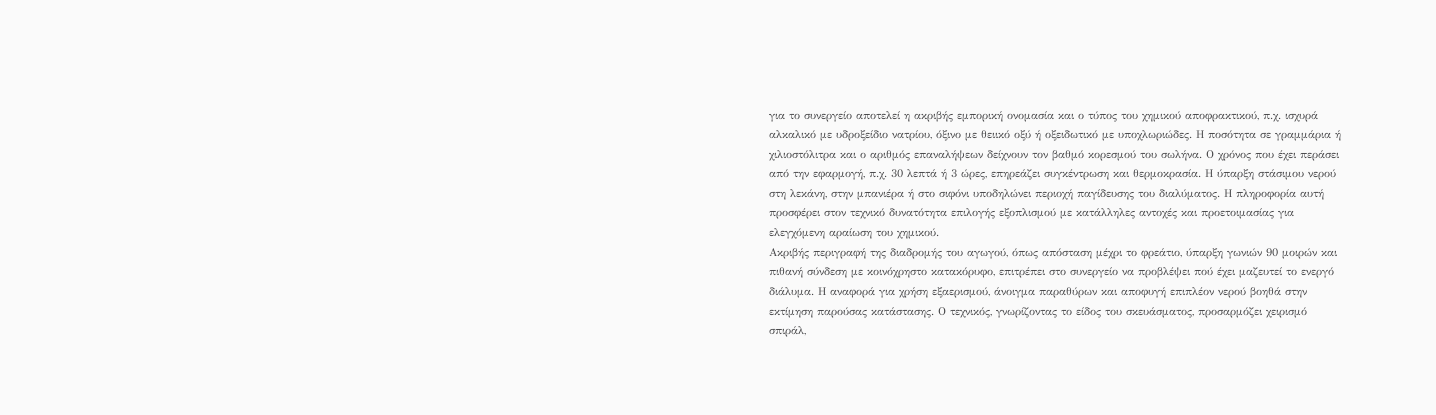για το συνεργείο αποτελεί η ακριβής εμπορική ονομασία και ο τύπος του χημικού αποφρακτικού, π.χ. ισχυρά αλκαλικό με υδροξείδιο νατρίου, όξινο με θειικό οξύ ή οξειδωτικό με υποχλωριώδες. Η ποσότητα σε γραμμάρια ή χιλιοστόλιτρα και ο αριθμός επαναλήψεων δείχνουν τον βαθμό κορεσμού του σωλήνα. Ο χρόνος που έχει περάσει από την εφαρμογή, π.χ. 30 λεπτά ή 3 ώρες, επηρεάζει συγκέντρωση και θερμοκρασία. Η ύπαρξη στάσιμου νερού στη λεκάνη, στην μπανιέρα ή στο σιφόνι υποδηλώνει περιοχή παγίδευσης του διαλύματος. Η πληροφορία αυτή προσφέρει στον τεχνικό δυνατότητα επιλογής εξοπλισμού με κατάλληλες αντοχές και προετοιμασίας για ελεγχόμενη αραίωση του χημικού.
Ακριβής περιγραφή της διαδρομής του αγωγού, όπως απόσταση μέχρι το φρεάτιο, ύπαρξη γωνιών 90 μοιρών και πιθανή σύνδεση με κοινόχρηστο κατακόρυφο, επιτρέπει στο συνεργείο να προβλέψει πού έχει μαζευτεί το ενεργό διάλυμα. Η αναφορά για χρήση εξαερισμού, άνοιγμα παραθύρων και αποφυγή επιπλέον νερού βοηθά στην εκτίμηση παρούσας κατάστασης. Ο τεχνικός, γνωρίζοντας το είδος του σκευάσματος, προσαρμόζει χειρισμό σπιράλ,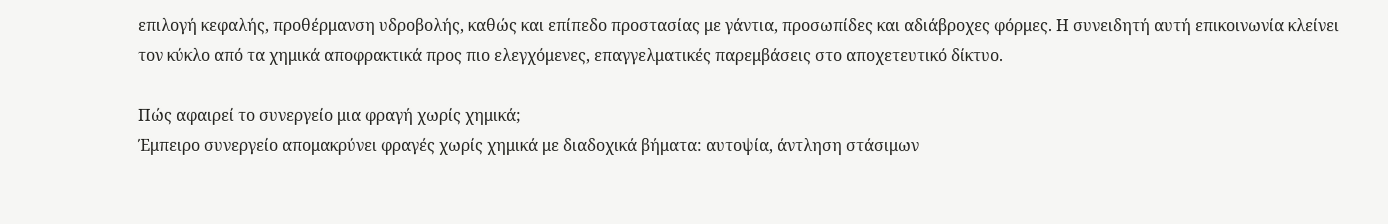επιλογή κεφαλής, προθέρμανση υδροβολής, καθώς και επίπεδο προστασίας με γάντια, προσωπίδες και αδιάβροχες φόρμες. Η συνειδητή αυτή επικοινωνία κλείνει τον κύκλο από τα χημικά αποφρακτικά προς πιο ελεγχόμενες, επαγγελματικές παρεμβάσεις στο αποχετευτικό δίκτυο.

Πώς αφαιρεί το συνεργείο μια φραγή χωρίς χημικά;
Έμπειρο συνεργείο απομακρύνει φραγές χωρίς χημικά με διαδοχικά βήματα: αυτοψία, άντληση στάσιμων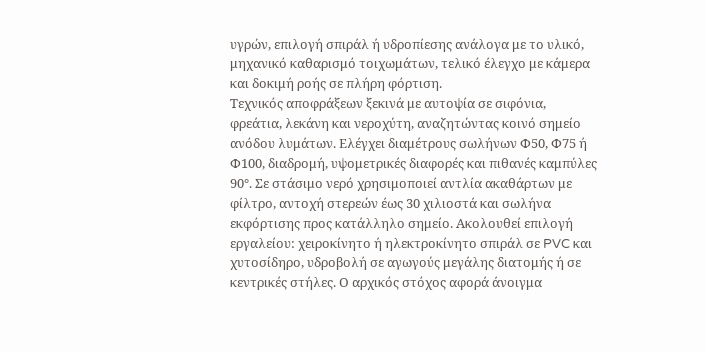υγρών, επιλογή σπιράλ ή υδροπίεσης ανάλογα με το υλικό, μηχανικό καθαρισμό τοιχωμάτων, τελικό έλεγχο με κάμερα και δοκιμή ροής σε πλήρη φόρτιση.
Τεχνικός αποφράξεων ξεκινά με αυτοψία σε σιφόνια, φρεάτια, λεκάνη και νεροχύτη, αναζητώντας κοινό σημείο ανόδου λυμάτων. Ελέγχει διαμέτρους σωλήνων Φ50, Φ75 ή Φ100, διαδρομή, υψομετρικές διαφορές και πιθανές καμπύλες 90°. Σε στάσιμο νερό χρησιμοποιεί αντλία ακαθάρτων με φίλτρο, αντοχή στερεών έως 30 χιλιοστά και σωλήνα εκφόρτισης προς κατάλληλο σημείο. Ακολουθεί επιλογή εργαλείου: χειροκίνητο ή ηλεκτροκίνητο σπιράλ σε PVC και χυτοσίδηρο, υδροβολή σε αγωγούς μεγάλης διατομής ή σε κεντρικές στήλες. Ο αρχικός στόχος αφορά άνοιγμα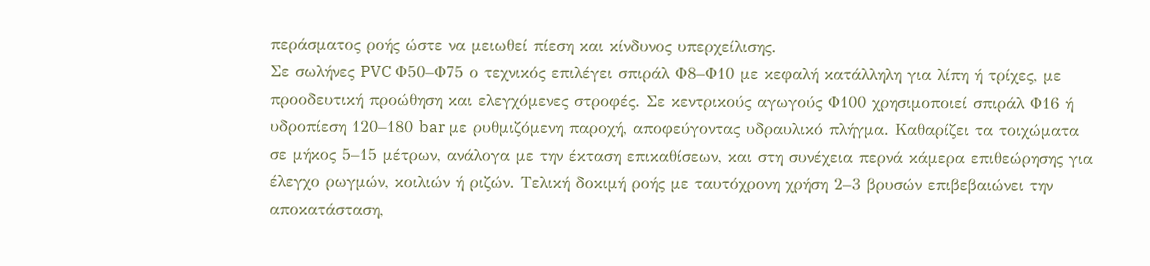περάσματος ροής ώστε να μειωθεί πίεση και κίνδυνος υπερχείλισης.
Σε σωλήνες PVC Φ50–Φ75 ο τεχνικός επιλέγει σπιράλ Φ8–Φ10 με κεφαλή κατάλληλη για λίπη ή τρίχες, με προοδευτική προώθηση και ελεγχόμενες στροφές. Σε κεντρικούς αγωγούς Φ100 χρησιμοποιεί σπιράλ Φ16 ή υδροπίεση 120–180 bar με ρυθμιζόμενη παροχή, αποφεύγοντας υδραυλικό πλήγμα. Καθαρίζει τα τοιχώματα σε μήκος 5–15 μέτρων, ανάλογα με την έκταση επικαθίσεων, και στη συνέχεια περνά κάμερα επιθεώρησης για έλεγχο ρωγμών, κοιλιών ή ριζών. Τελική δοκιμή ροής με ταυτόχρονη χρήση 2–3 βρυσών επιβεβαιώνει την αποκατάσταση,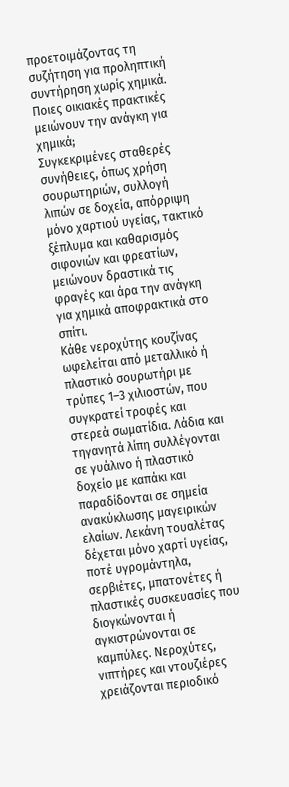προετοιμάζοντας τη συζήτηση για προληπτική συντήρηση χωρίς χημικά.
Ποιες οικιακές πρακτικές μειώνουν την ανάγκη για χημικά;
Συγκεκριμένες σταθερές συνήθειες, όπως χρήση σουρωτηριών, συλλογή λιπών σε δοχεία, απόρριψη μόνο χαρτιού υγείας, τακτικό ξέπλυμα και καθαρισμός σιφονιών και φρεατίων, μειώνουν δραστικά τις φραγές και άρα την ανάγκη για χημικά αποφρακτικά στο σπίτι.
Κάθε νεροχύτης κουζίνας ωφελείται από μεταλλικό ή πλαστικό σουρωτήρι με τρύπες 1–3 χιλιοστών, που συγκρατεί τροφές και στερεά σωματίδια. Λάδια και τηγανητά λίπη συλλέγονται σε γυάλινο ή πλαστικό δοχείο με καπάκι και παραδίδονται σε σημεία ανακύκλωσης μαγειρικών ελαίων. Λεκάνη τουαλέτας δέχεται μόνο χαρτί υγείας, ποτέ υγρομάντηλα, σερβιέτες, μπατονέτες ή πλαστικές συσκευασίες που διογκώνονται ή αγκιστρώνονται σε καμπύλες. Νεροχύτες, νιπτήρες και ντουζιέρες χρειάζονται περιοδικό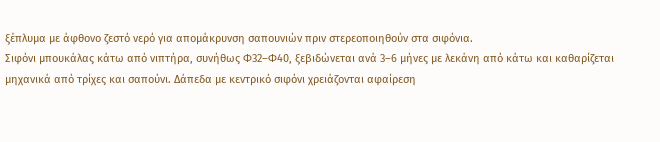ξέπλυμα με άφθονο ζεστό νερό για απομάκρυνση σαπουνιών πριν στερεοποιηθούν στα σιφόνια.
Σιφόνι μπουκάλας κάτω από νιπτήρα, συνήθως Φ32–Φ40, ξεβιδώνεται ανά 3–6 μήνες με λεκάνη από κάτω και καθαρίζεται μηχανικά από τρίχες και σαπούνι. Δάπεδα με κεντρικό σιφόνι χρειάζονται αφαίρεση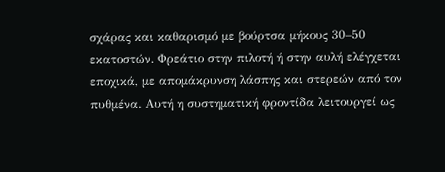σχάρας και καθαρισμό με βούρτσα μήκους 30–50 εκατοστών. Φρεάτιο στην πιλοτή ή στην αυλή ελέγχεται εποχικά, με απομάκρυνση λάσπης και στερεών από τον πυθμένα. Αυτή η συστηματική φροντίδα λειτουργεί ως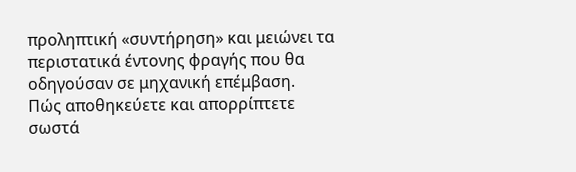προληπτική «συντήρηση» και μειώνει τα περιστατικά έντονης φραγής που θα οδηγούσαν σε μηχανική επέμβαση.
Πώς αποθηκεύετε και απορρίπτετε σωστά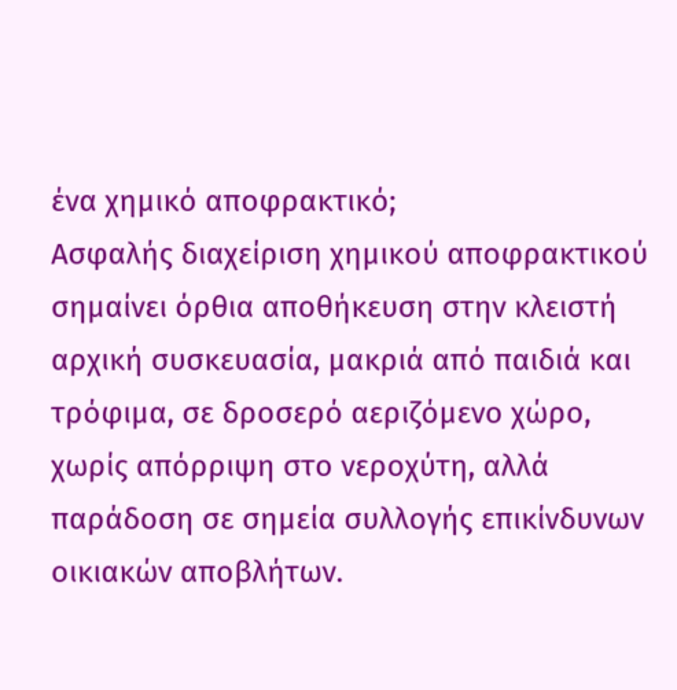ένα χημικό αποφρακτικό;
Ασφαλής διαχείριση χημικού αποφρακτικού σημαίνει όρθια αποθήκευση στην κλειστή αρχική συσκευασία, μακριά από παιδιά και τρόφιμα, σε δροσερό αεριζόμενο χώρο, χωρίς απόρριψη στο νεροχύτη, αλλά παράδοση σε σημεία συλλογής επικίνδυνων οικιακών αποβλήτων.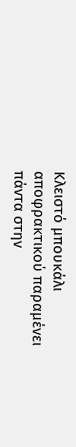Κλειστό μπουκάλι αποφρακτικού παραμένει πάντα στην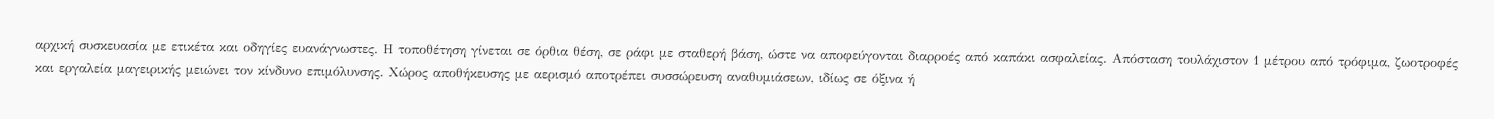αρχική συσκευασία με ετικέτα και οδηγίες ευανάγνωστες. Η τοποθέτηση γίνεται σε όρθια θέση, σε ράφι με σταθερή βάση, ώστε να αποφεύγονται διαρροές από καπάκι ασφαλείας. Απόσταση τουλάχιστον 1 μέτρου από τρόφιμα, ζωοτροφές και εργαλεία μαγειρικής μειώνει τον κίνδυνο επιμόλυνσης. Χώρος αποθήκευσης με αερισμό αποτρέπει συσσώρευση αναθυμιάσεων, ιδίως σε όξινα ή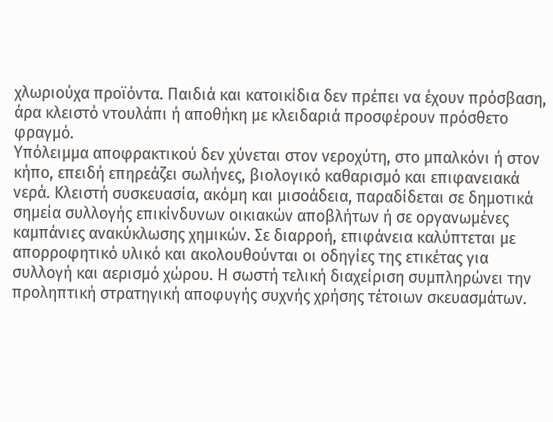χλωριούχα προϊόντα. Παιδιά και κατοικίδια δεν πρέπει να έχουν πρόσβαση, άρα κλειστό ντουλάπι ή αποθήκη με κλειδαριά προσφέρουν πρόσθετο φραγμό.
Υπόλειμμα αποφρακτικού δεν χύνεται στον νεροχύτη, στο μπαλκόνι ή στον κήπο, επειδή επηρεάζει σωλήνες, βιολογικό καθαρισμό και επιφανειακά νερά. Κλειστή συσκευασία, ακόμη και μισοάδεια, παραδίδεται σε δημοτικά σημεία συλλογής επικίνδυνων οικιακών αποβλήτων ή σε οργανωμένες καμπάνιες ανακύκλωσης χημικών. Σε διαρροή, επιφάνεια καλύπτεται με απορροφητικό υλικό και ακολουθούνται οι οδηγίες της ετικέτας για συλλογή και αερισμό χώρου. Η σωστή τελική διαχείριση συμπληρώνει την προληπτική στρατηγική αποφυγής συχνής χρήσης τέτοιων σκευασμάτων.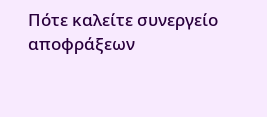Πότε καλείτε συνεργείο αποφράξεων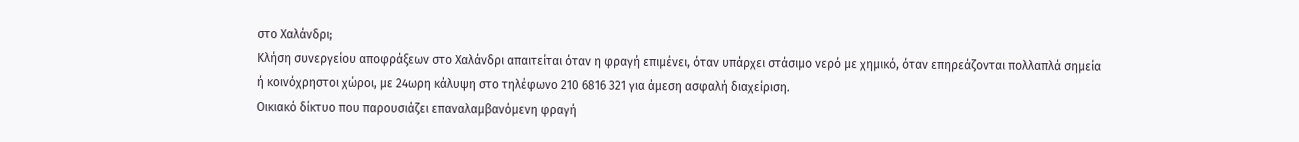στο Χαλάνδρι;
Κλήση συνεργείου αποφράξεων στο Χαλάνδρι απαιτείται όταν η φραγή επιμένει, όταν υπάρχει στάσιμο νερό με χημικό, όταν επηρεάζονται πολλαπλά σημεία ή κοινόχρηστοι χώροι, με 24ωρη κάλυψη στο τηλέφωνο 210 6816 321 για άμεση ασφαλή διαχείριση.
Οικιακό δίκτυο που παρουσιάζει επαναλαμβανόμενη φραγή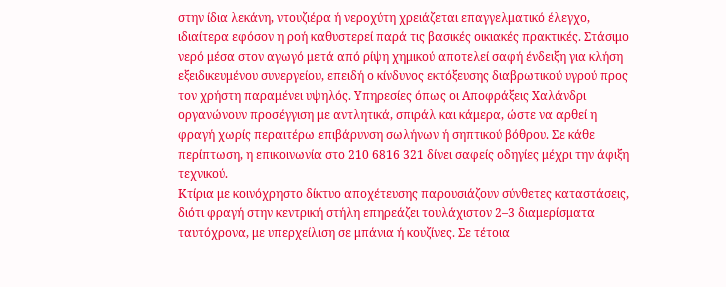στην ίδια λεκάνη, ντουζιέρα ή νεροχύτη χρειάζεται επαγγελματικό έλεγχο, ιδιαίτερα εφόσον η ροή καθυστερεί παρά τις βασικές οικιακές πρακτικές. Στάσιμο νερό μέσα στον αγωγό μετά από ρίψη χημικού αποτελεί σαφή ένδειξη για κλήση εξειδικευμένου συνεργείου, επειδή ο κίνδυνος εκτόξευσης διαβρωτικού υγρού προς τον χρήστη παραμένει υψηλός. Υπηρεσίες όπως οι Αποφράξεις Χαλάνδρι οργανώνουν προσέγγιση με αντλητικά, σπιράλ και κάμερα, ώστε να αρθεί η φραγή χωρίς περαιτέρω επιβάρυνση σωλήνων ή σηπτικού βόθρου. Σε κάθε περίπτωση, η επικοινωνία στο 210 6816 321 δίνει σαφείς οδηγίες μέχρι την άφιξη τεχνικού.
Κτίρια με κοινόχρηστο δίκτυο αποχέτευσης παρουσιάζουν σύνθετες καταστάσεις, διότι φραγή στην κεντρική στήλη επηρεάζει τουλάχιστον 2–3 διαμερίσματα ταυτόχρονα, με υπερχείλιση σε μπάνια ή κουζίνες. Σε τέτοια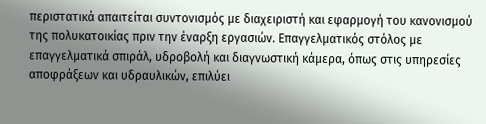περιστατικά απαιτείται συντονισμός με διαχειριστή και εφαρμογή του κανονισμού της πολυκατοικίας πριν την έναρξη εργασιών. Επαγγελματικός στόλος με επαγγελματικά σπιράλ, υδροβολή και διαγνωστική κάμερα, όπως στις υπηρεσίες αποφράξεων και υδραυλικών, επιλύει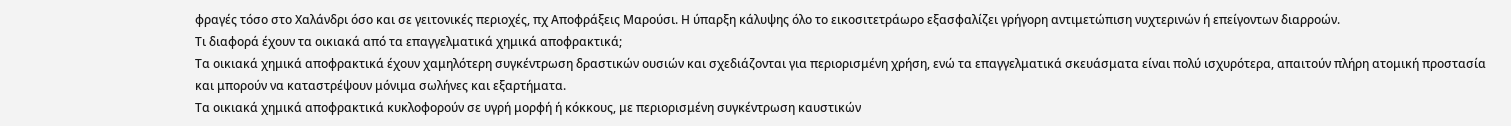φραγές τόσο στο Χαλάνδρι όσο και σε γειτονικές περιοχές, πχ Αποφράξεις Μαρούσι. Η ύπαρξη κάλυψης όλο το εικοσιτετράωρο εξασφαλίζει γρήγορη αντιμετώπιση νυχτερινών ή επείγοντων διαρροών.
Τι διαφορά έχουν τα οικιακά από τα επαγγελματικά χημικά αποφρακτικά;
Τα οικιακά χημικά αποφρακτικά έχουν χαμηλότερη συγκέντρωση δραστικών ουσιών και σχεδιάζονται για περιορισμένη χρήση, ενώ τα επαγγελματικά σκευάσματα είναι πολύ ισχυρότερα, απαιτούν πλήρη ατομική προστασία και μπορούν να καταστρέψουν μόνιμα σωλήνες και εξαρτήματα.
Τα οικιακά χημικά αποφρακτικά κυκλοφορούν σε υγρή μορφή ή κόκκους, με περιορισμένη συγκέντρωση καυστικών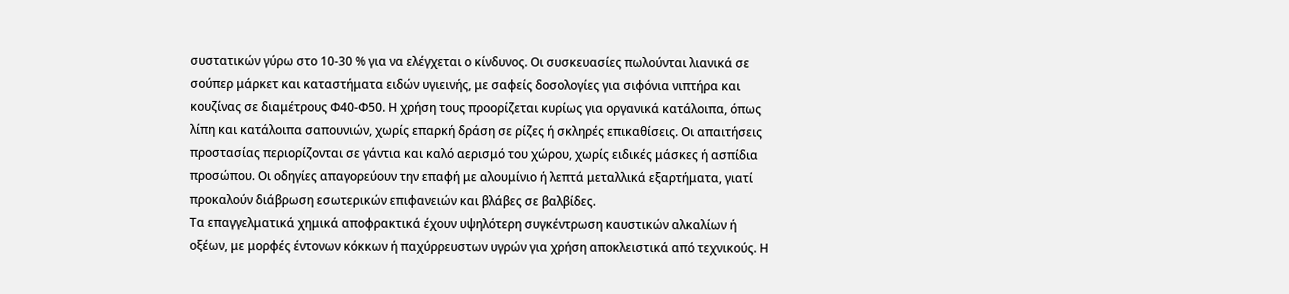συστατικών γύρω στο 10‑30 % για να ελέγχεται ο κίνδυνος. Οι συσκευασίες πωλούνται λιανικά σε σούπερ μάρκετ και καταστήματα ειδών υγιεινής, με σαφείς δοσολογίες για σιφόνια νιπτήρα και κουζίνας σε διαμέτρους Φ40‑Φ50. Η χρήση τους προορίζεται κυρίως για οργανικά κατάλοιπα, όπως λίπη και κατάλοιπα σαπουνιών, χωρίς επαρκή δράση σε ρίζες ή σκληρές επικαθίσεις. Οι απαιτήσεις προστασίας περιορίζονται σε γάντια και καλό αερισμό του χώρου, χωρίς ειδικές μάσκες ή ασπίδια προσώπου. Οι οδηγίες απαγορεύουν την επαφή με αλουμίνιο ή λεπτά μεταλλικά εξαρτήματα, γιατί προκαλούν διάβρωση εσωτερικών επιφανειών και βλάβες σε βαλβίδες.
Τα επαγγελματικά χημικά αποφρακτικά έχουν υψηλότερη συγκέντρωση καυστικών αλκαλίων ή οξέων, με μορφές έντονων κόκκων ή παχύρρευστων υγρών για χρήση αποκλειστικά από τεχνικούς. Η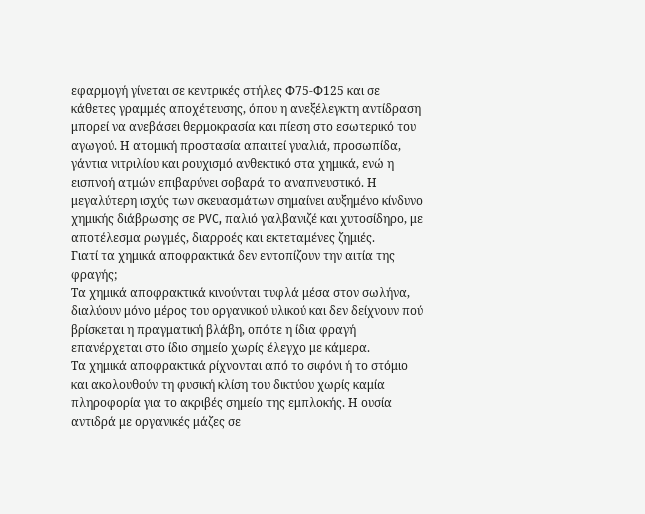εφαρμογή γίνεται σε κεντρικές στήλες Φ75‑Φ125 και σε κάθετες γραμμές αποχέτευσης, όπου η ανεξέλεγκτη αντίδραση μπορεί να ανεβάσει θερμοκρασία και πίεση στο εσωτερικό του αγωγού. Η ατομική προστασία απαιτεί γυαλιά, προσωπίδα, γάντια νιτριλίου και ρουχισμό ανθεκτικό στα χημικά, ενώ η εισπνοή ατμών επιβαρύνει σοβαρά το αναπνευστικό. Η μεγαλύτερη ισχύς των σκευασμάτων σημαίνει αυξημένο κίνδυνο χημικής διάβρωσης σε PVC, παλιό γαλβανιζέ και χυτοσίδηρο, με αποτέλεσμα ρωγμές, διαρροές και εκτεταμένες ζημιές.
Γιατί τα χημικά αποφρακτικά δεν εντοπίζουν την αιτία της φραγής;
Τα χημικά αποφρακτικά κινούνται τυφλά μέσα στον σωλήνα, διαλύουν μόνο μέρος του οργανικού υλικού και δεν δείχνουν πού βρίσκεται η πραγματική βλάβη, οπότε η ίδια φραγή επανέρχεται στο ίδιο σημείο χωρίς έλεγχο με κάμερα.
Τα χημικά αποφρακτικά ρίχνονται από το σιφόνι ή το στόμιο και ακολουθούν τη φυσική κλίση του δικτύου χωρίς καμία πληροφορία για το ακριβές σημείο της εμπλοκής. Η ουσία αντιδρά με οργανικές μάζες σε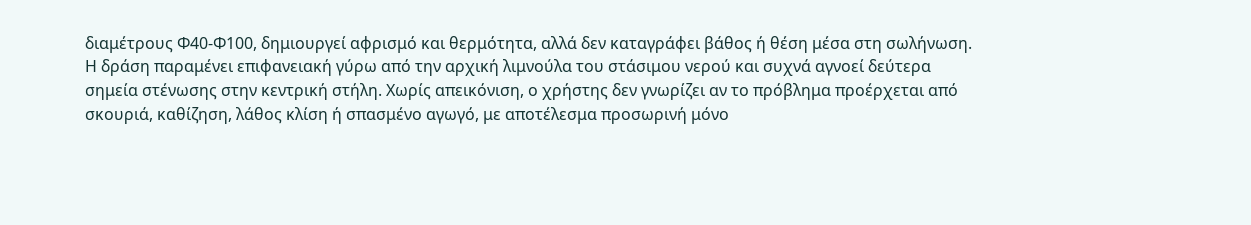διαμέτρους Φ40‑Φ100, δημιουργεί αφρισμό και θερμότητα, αλλά δεν καταγράφει βάθος ή θέση μέσα στη σωλήνωση. Η δράση παραμένει επιφανειακή γύρω από την αρχική λιμνούλα του στάσιμου νερού και συχνά αγνοεί δεύτερα σημεία στένωσης στην κεντρική στήλη. Χωρίς απεικόνιση, ο χρήστης δεν γνωρίζει αν το πρόβλημα προέρχεται από σκουριά, καθίζηση, λάθος κλίση ή σπασμένο αγωγό, με αποτέλεσμα προσωρινή μόνο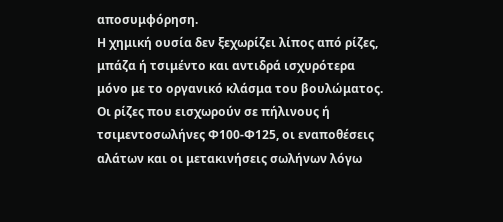αποσυμφόρηση.
Η χημική ουσία δεν ξεχωρίζει λίπος από ρίζες, μπάζα ή τσιμέντο και αντιδρά ισχυρότερα μόνο με το οργανικό κλάσμα του βουλώματος. Οι ρίζες που εισχωρούν σε πήλινους ή τσιμεντοσωλήνες Φ100‑Φ125, οι εναποθέσεις αλάτων και οι μετακινήσεις σωλήνων λόγω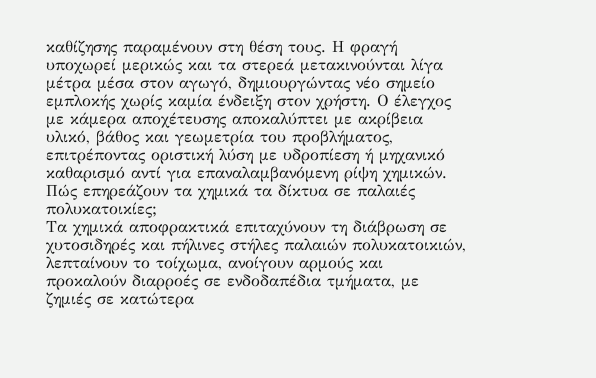καθίζησης παραμένουν στη θέση τους. Η φραγή υποχωρεί μερικώς και τα στερεά μετακινούνται λίγα μέτρα μέσα στον αγωγό, δημιουργώντας νέο σημείο εμπλοκής χωρίς καμία ένδειξη στον χρήστη. Ο έλεγχος με κάμερα αποχέτευσης αποκαλύπτει με ακρίβεια υλικό, βάθος και γεωμετρία του προβλήματος, επιτρέποντας οριστική λύση με υδροπίεση ή μηχανικό καθαρισμό αντί για επαναλαμβανόμενη ρίψη χημικών.
Πώς επηρεάζουν τα χημικά τα δίκτυα σε παλαιές πολυκατοικίες;
Τα χημικά αποφρακτικά επιταχύνουν τη διάβρωση σε χυτοσιδηρές και πήλινες στήλες παλαιών πολυκατοικιών, λεπταίνουν το τοίχωμα, ανοίγουν αρμούς και προκαλούν διαρροές σε ενδοδαπέδια τμήματα, με ζημιές σε κατώτερα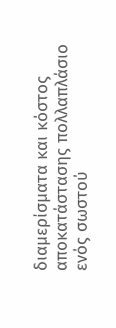διαμερίσματα και κόστος αποκατάστασης πολλαπλάσιο ενός σωστού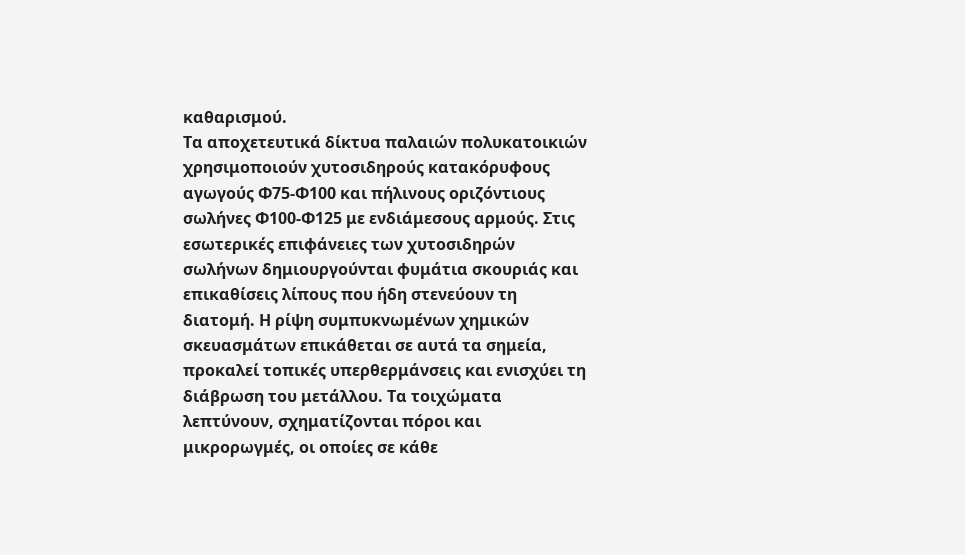καθαρισμού.
Τα αποχετευτικά δίκτυα παλαιών πολυκατοικιών χρησιμοποιούν χυτοσιδηρούς κατακόρυφους αγωγούς Φ75‑Φ100 και πήλινους οριζόντιους σωλήνες Φ100‑Φ125 με ενδιάμεσους αρμούς. Στις εσωτερικές επιφάνειες των χυτοσιδηρών σωλήνων δημιουργούνται φυμάτια σκουριάς και επικαθίσεις λίπους που ήδη στενεύουν τη διατομή. Η ρίψη συμπυκνωμένων χημικών σκευασμάτων επικάθεται σε αυτά τα σημεία, προκαλεί τοπικές υπερθερμάνσεις και ενισχύει τη διάβρωση του μετάλλου. Τα τοιχώματα λεπτύνουν, σχηματίζονται πόροι και μικρορωγμές, οι οποίες σε κάθε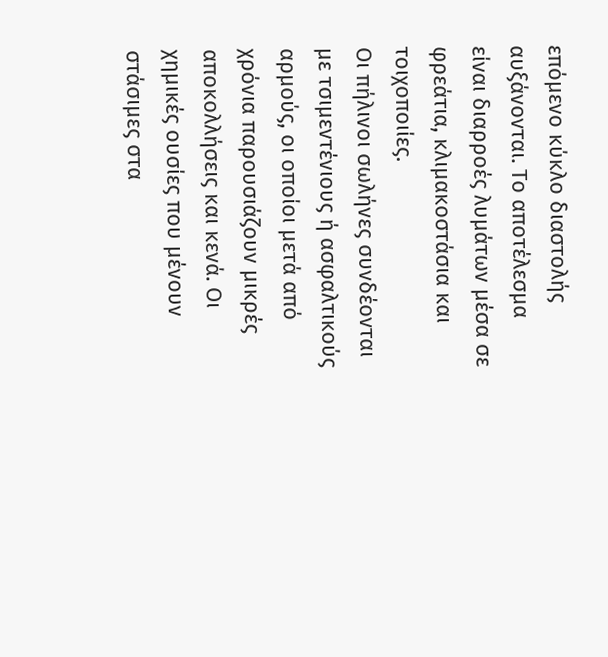επόμενο κύκλο διαστολής αυξάνονται. Το αποτέλεσμα είναι διαρροές λυμάτων μέσα σε φρεάτια, κλιμακοστάσια και τοιχοποιίες.
Οι πήλινοι σωλήνες συνδέονται με τσιμεντένιους ή ασφαλτικούς αρμούς, οι οποίοι μετά από χρόνια παρουσιάζουν μικρές αποκολλήσεις και κενά. Οι χημικές ουσίες που μένουν στάσιμες στα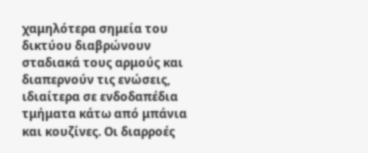χαμηλότερα σημεία του δικτύου διαβρώνουν σταδιακά τους αρμούς και διαπερνούν τις ενώσεις, ιδιαίτερα σε ενδοδαπέδια τμήματα κάτω από μπάνια και κουζίνες. Οι διαρροές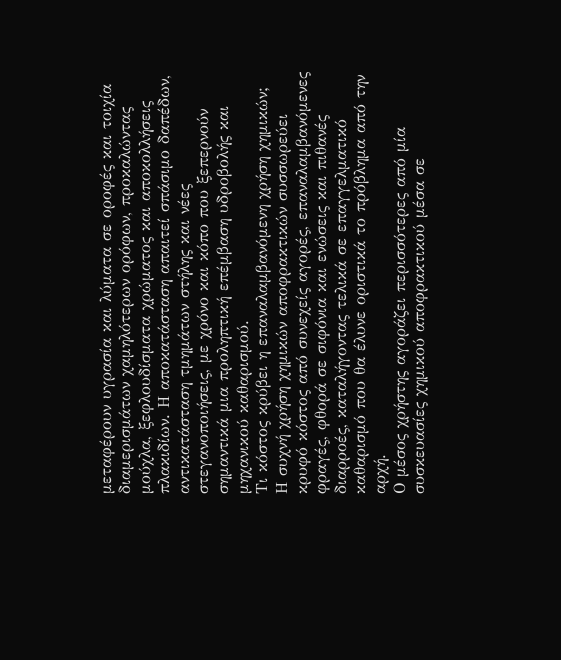μεταφέρουν υγρασία και λύματα σε οροφές και τοιχία διαμερισμάτων χαμηλότερων ορόφων, προκαλώντας μούχλα, ξεφλουδίσματα χρώματος και αποκολλήσεις πλακιδίων. Η αποκατάσταση απαιτεί σπάσιμο δαπέδων, αντικατάσταση τμημάτων στήλης και νέες στεγανοποιήσεις, με χρόνο και κόπο που ξεπερνούν σημαντικά μια προληπτική επέμβαση υδροβολής και μηχανικού καθαρισμού.
Τι κόστος κρύβει η επαναλαμβανόμενη χρήση χημικών;
Η συχνή χρήση χημικών αποφρακτικών συσσωρεύει κρυφό κόστος από συνεχείς αγορές, επαναλαμβανόμενες φραγές, φθορά σε σιφόνια και ενώσεις και πιθανές διαρροές, καταλήγοντας τελικά σε επαγγελματικό καθαρισμό που θα έλυνε οριστικά το πρόβλημα από την αρχή.
Ο μέσος χρήστης αγοράζει περισσότερες από μία συσκευασίες χημικού αποφρακτικού μέσα σε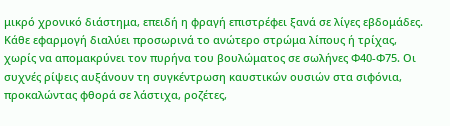μικρό χρονικό διάστημα, επειδή η φραγή επιστρέφει ξανά σε λίγες εβδομάδες. Κάθε εφαρμογή διαλύει προσωρινά το ανώτερο στρώμα λίπους ή τρίχας, χωρίς να απομακρύνει τον πυρήνα του βουλώματος σε σωλήνες Φ40‑Φ75. Οι συχνές ρίψεις αυξάνουν τη συγκέντρωση καυστικών ουσιών στα σιφόνια, προκαλώντας φθορά σε λάστιχα, ροζέτες,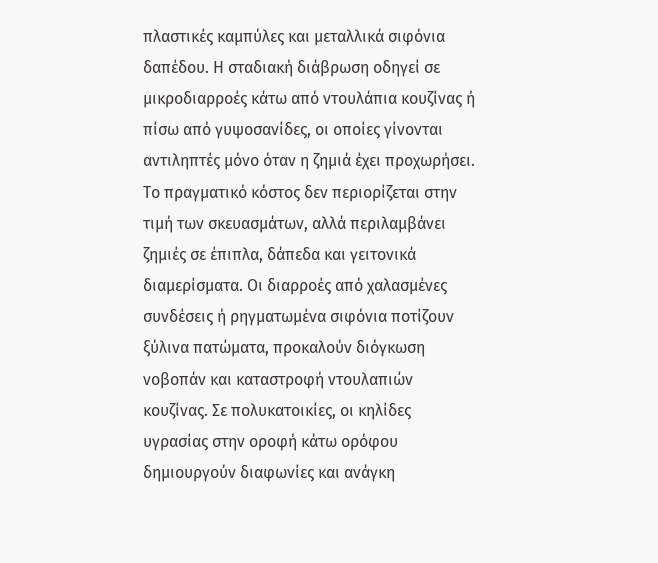πλαστικές καμπύλες και μεταλλικά σιφόνια δαπέδου. Η σταδιακή διάβρωση οδηγεί σε μικροδιαρροές κάτω από ντουλάπια κουζίνας ή πίσω από γυψοσανίδες, οι οποίες γίνονται αντιληπτές μόνο όταν η ζημιά έχει προχωρήσει.
Το πραγματικό κόστος δεν περιορίζεται στην τιμή των σκευασμάτων, αλλά περιλαμβάνει ζημιές σε έπιπλα, δάπεδα και γειτονικά διαμερίσματα. Οι διαρροές από χαλασμένες συνδέσεις ή ρηγματωμένα σιφόνια ποτίζουν ξύλινα πατώματα, προκαλούν διόγκωση νοβοπάν και καταστροφή ντουλαπιών κουζίνας. Σε πολυκατοικίες, οι κηλίδες υγρασίας στην οροφή κάτω ορόφου δημιουργούν διαφωνίες και ανάγκη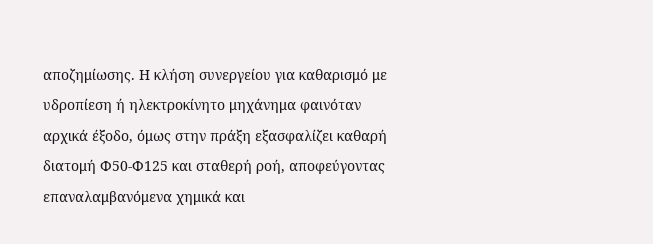αποζημίωσης. Η κλήση συνεργείου για καθαρισμό με υδροπίεση ή ηλεκτροκίνητο μηχάνημα φαινόταν αρχικά έξοδο, όμως στην πράξη εξασφαλίζει καθαρή διατομή Φ50‑Φ125 και σταθερή ροή, αποφεύγοντας επαναλαμβανόμενα χημικά και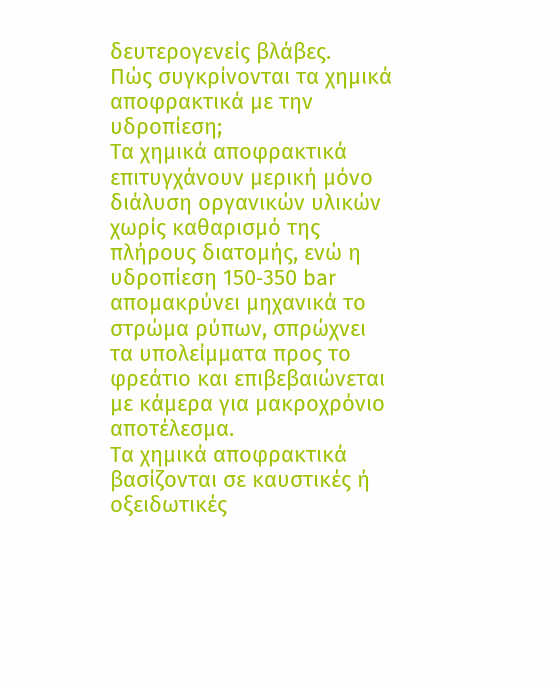δευτερογενείς βλάβες.
Πώς συγκρίνονται τα χημικά αποφρακτικά με την υδροπίεση;
Τα χημικά αποφρακτικά επιτυγχάνουν μερική μόνο διάλυση οργανικών υλικών χωρίς καθαρισμό της πλήρους διατομής, ενώ η υδροπίεση 150‑350 bar απομακρύνει μηχανικά το στρώμα ρύπων, σπρώχνει τα υπολείμματα προς το φρεάτιο και επιβεβαιώνεται με κάμερα για μακροχρόνιο αποτέλεσμα.
Τα χημικά αποφρακτικά βασίζονται σε καυστικές ή οξειδωτικές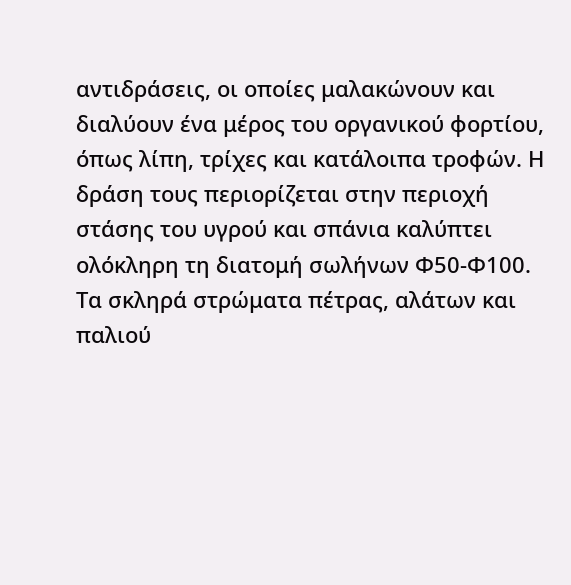αντιδράσεις, οι οποίες μαλακώνουν και διαλύουν ένα μέρος του οργανικού φορτίου, όπως λίπη, τρίχες και κατάλοιπα τροφών. Η δράση τους περιορίζεται στην περιοχή στάσης του υγρού και σπάνια καλύπτει ολόκληρη τη διατομή σωλήνων Φ50‑Φ100. Τα σκληρά στρώματα πέτρας, αλάτων και παλιού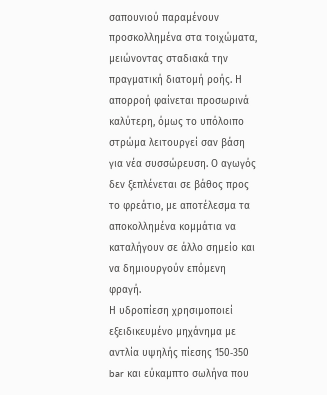σαπουνιού παραμένουν προσκολλημένα στα τοιχώματα, μειώνοντας σταδιακά την πραγματική διατομή ροής. Η απορροή φαίνεται προσωρινά καλύτερη, όμως το υπόλοιπο στρώμα λειτουργεί σαν βάση για νέα συσσώρευση. Ο αγωγός δεν ξεπλένεται σε βάθος προς το φρεάτιο, με αποτέλεσμα τα αποκολλημένα κομμάτια να καταλήγουν σε άλλο σημείο και να δημιουργούν επόμενη φραγή.
Η υδροπίεση χρησιμοποιεί εξειδικευμένο μηχάνημα με αντλία υψηλής πίεσης 150‑350 bar και εύκαμπτο σωλήνα που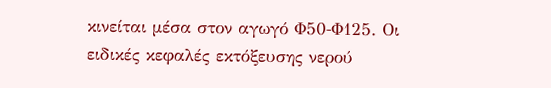κινείται μέσα στον αγωγό Φ50‑Φ125. Οι ειδικές κεφαλές εκτόξευσης νερού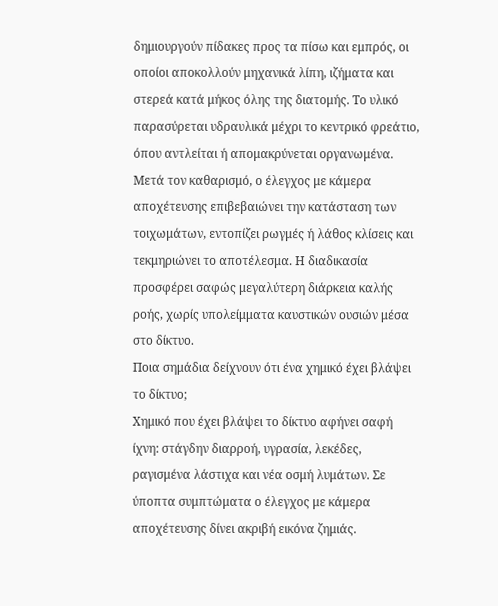δημιουργούν πίδακες προς τα πίσω και εμπρός, οι οποίοι αποκολλούν μηχανικά λίπη, ιζήματα και στερεά κατά μήκος όλης της διατομής. Το υλικό παρασύρεται υδραυλικά μέχρι το κεντρικό φρεάτιο, όπου αντλείται ή απομακρύνεται οργανωμένα. Μετά τον καθαρισμό, ο έλεγχος με κάμερα αποχέτευσης επιβεβαιώνει την κατάσταση των τοιχωμάτων, εντοπίζει ρωγμές ή λάθος κλίσεις και τεκμηριώνει το αποτέλεσμα. Η διαδικασία προσφέρει σαφώς μεγαλύτερη διάρκεια καλής ροής, χωρίς υπολείμματα καυστικών ουσιών μέσα στο δίκτυο.
Ποια σημάδια δείχνουν ότι ένα χημικό έχει βλάψει το δίκτυο;
Χημικό που έχει βλάψει το δίκτυο αφήνει σαφή ίχνη: στάγδην διαρροή, υγρασία, λεκέδες, ραγισμένα λάστιχα και νέα οσμή λυμάτων. Σε ύποπτα συμπτώματα ο έλεγχος με κάμερα αποχέτευσης δίνει ακριβή εικόνα ζημιάς.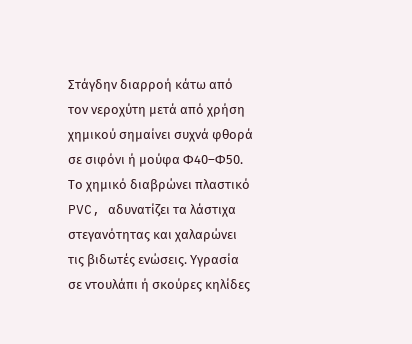Στάγδην διαρροή κάτω από τον νεροχύτη μετά από χρήση χημικού σημαίνει συχνά φθορά σε σιφόνι ή μούφα Φ40–Φ50. Το χημικό διαβρώνει πλαστικό PVC, αδυνατίζει τα λάστιχα στεγανότητας και χαλαρώνει τις βιδωτές ενώσεις. Υγρασία σε ντουλάπι ή σκούρες κηλίδες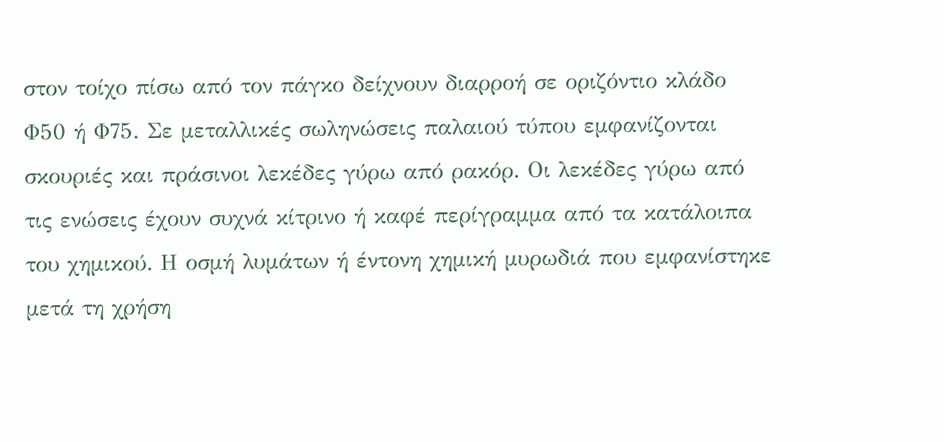στον τοίχο πίσω από τον πάγκο δείχνουν διαρροή σε οριζόντιο κλάδο Φ50 ή Φ75. Σε μεταλλικές σωληνώσεις παλαιού τύπου εμφανίζονται σκουριές και πράσινοι λεκέδες γύρω από ρακόρ. Οι λεκέδες γύρω από τις ενώσεις έχουν συχνά κίτρινο ή καφέ περίγραμμα από τα κατάλοιπα του χημικού. Η οσμή λυμάτων ή έντονη χημική μυρωδιά που εμφανίστηκε μετά τη χρήση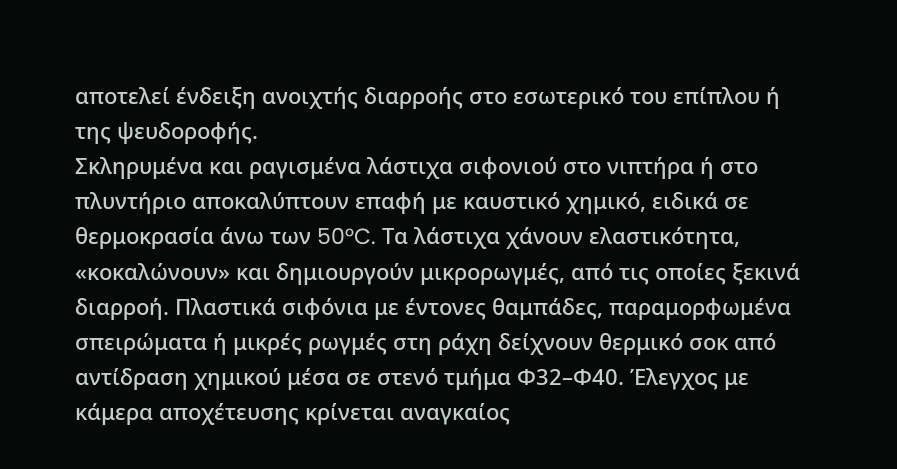αποτελεί ένδειξη ανοιχτής διαρροής στο εσωτερικό του επίπλου ή της ψευδοροφής.
Σκληρυμένα και ραγισμένα λάστιχα σιφονιού στο νιπτήρα ή στο πλυντήριο αποκαλύπτουν επαφή με καυστικό χημικό, ειδικά σε θερμοκρασία άνω των 50°C. Τα λάστιχα χάνουν ελαστικότητα, «κοκαλώνουν» και δημιουργούν μικρορωγμές, από τις οποίες ξεκινά διαρροή. Πλαστικά σιφόνια με έντονες θαμπάδες, παραμορφωμένα σπειρώματα ή μικρές ρωγμές στη ράχη δείχνουν θερμικό σοκ από αντίδραση χημικού μέσα σε στενό τμήμα Φ32–Φ40. Έλεγχος με κάμερα αποχέτευσης κρίνεται αναγκαίος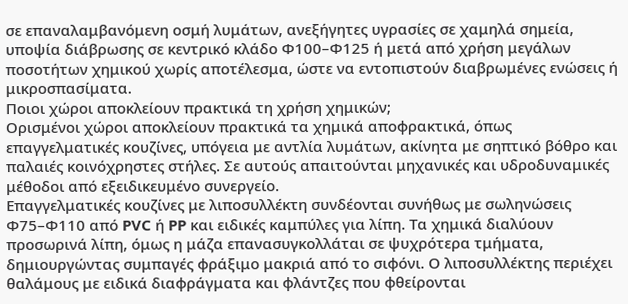σε επαναλαμβανόμενη οσμή λυμάτων, ανεξήγητες υγρασίες σε χαμηλά σημεία, υποψία διάβρωσης σε κεντρικό κλάδο Φ100–Φ125 ή μετά από χρήση μεγάλων ποσοτήτων χημικού χωρίς αποτέλεσμα, ώστε να εντοπιστούν διαβρωμένες ενώσεις ή μικροσπασίματα.
Ποιοι χώροι αποκλείουν πρακτικά τη χρήση χημικών;
Ορισμένοι χώροι αποκλείουν πρακτικά τα χημικά αποφρακτικά, όπως επαγγελματικές κουζίνες, υπόγεια με αντλία λυμάτων, ακίνητα με σηπτικό βόθρο και παλαιές κοινόχρηστες στήλες. Σε αυτούς απαιτούνται μηχανικές και υδροδυναμικές μέθοδοι από εξειδικευμένο συνεργείο.
Επαγγελματικές κουζίνες με λιποσυλλέκτη συνδέονται συνήθως με σωληνώσεις Φ75–Φ110 από PVC ή PP και ειδικές καμπύλες για λίπη. Τα χημικά διαλύουν προσωρινά λίπη, όμως η μάζα επανασυγκολλάται σε ψυχρότερα τμήματα, δημιουργώντας συμπαγές φράξιμο μακριά από το σιφόνι. Ο λιποσυλλέκτης περιέχει θαλάμους με ειδικά διαφράγματα και φλάντζες που φθείρονται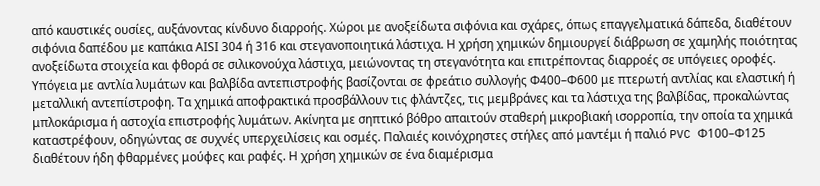από καυστικές ουσίες, αυξάνοντας κίνδυνο διαρροής. Χώροι με ανοξείδωτα σιφόνια και σχάρες, όπως επαγγελματικά δάπεδα, διαθέτουν σιφόνια δαπέδου με καπάκια ΑΙSΙ 304 ή 316 και στεγανοποιητικά λάστιχα. Η χρήση χημικών δημιουργεί διάβρωση σε χαμηλής ποιότητας ανοξείδωτα στοιχεία και φθορά σε σιλικονούχα λάστιχα, μειώνοντας τη στεγανότητα και επιτρέποντας διαρροές σε υπόγειες οροφές.
Υπόγεια με αντλία λυμάτων και βαλβίδα αντεπιστροφής βασίζονται σε φρεάτιο συλλογής Φ400–Φ600 με πτερωτή αντλίας και ελαστική ή μεταλλική αντεπίστροφη. Τα χημικά αποφρακτικά προσβάλλουν τις φλάντζες, τις μεμβράνες και τα λάστιχα της βαλβίδας, προκαλώντας μπλοκάρισμα ή αστοχία επιστροφής λυμάτων. Ακίνητα με σηπτικό βόθρο απαιτούν σταθερή μικροβιακή ισορροπία, την οποία τα χημικά καταστρέφουν, οδηγώντας σε συχνές υπερχειλίσεις και οσμές. Παλαιές κοινόχρηστες στήλες από μαντέμι ή παλιό PVC Φ100–Φ125 διαθέτουν ήδη φθαρμένες μούφες και ραφές. Η χρήση χημικών σε ένα διαμέρισμα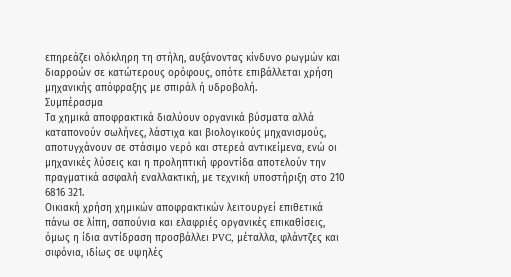επηρεάζει ολόκληρη τη στήλη, αυξάνοντας κίνδυνο ρωγμών και διαρροών σε κατώτερους ορόφους, οπότε επιβάλλεται χρήση μηχανικής απόφραξης με σπιράλ ή υδροβολή.
Συμπέρασμα
Τα χημικά αποφρακτικά διαλύουν οργανικά βύσματα αλλά καταπονούν σωλήνες, λάστιχα και βιολογικούς μηχανισμούς, αποτυγχάνουν σε στάσιμο νερό και στερεά αντικείμενα, ενώ οι μηχανικές λύσεις και η προληπτική φροντίδα αποτελούν την πραγματικά ασφαλή εναλλακτική, με τεχνική υποστήριξη στο 210 6816 321.
Οικιακή χρήση χημικών αποφρακτικών λειτουργεί επιθετικά πάνω σε λίπη, σαπούνια και ελαφριές οργανικές επικαθίσεις, όμως η ίδια αντίδραση προσβάλλει PVC, μέταλλα, φλάντζες και σιφόνια, ιδίως σε υψηλές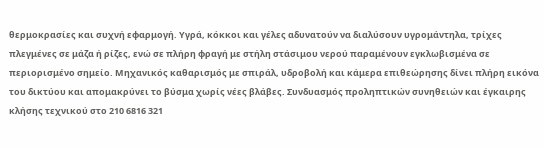θερμοκρασίες και συχνή εφαρμογή. Υγρά, κόκκοι και γέλες αδυνατούν να διαλύσουν υγρομάντηλα, τρίχες πλεγμένες σε μάζα ή ρίζες, ενώ σε πλήρη φραγή με στήλη στάσιμου νερού παραμένουν εγκλωβισμένα σε περιορισμένο σημείο. Μηχανικός καθαρισμός με σπιράλ, υδροβολή και κάμερα επιθεώρησης δίνει πλήρη εικόνα του δικτύου και απομακρύνει το βύσμα χωρίς νέες βλάβες. Συνδυασμός προληπτικών συνηθειών και έγκαιρης κλήσης τεχνικού στο 210 6816 321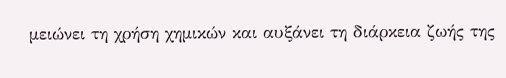μειώνει τη χρήση χημικών και αυξάνει τη διάρκεια ζωής της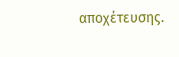αποχέτευσης.